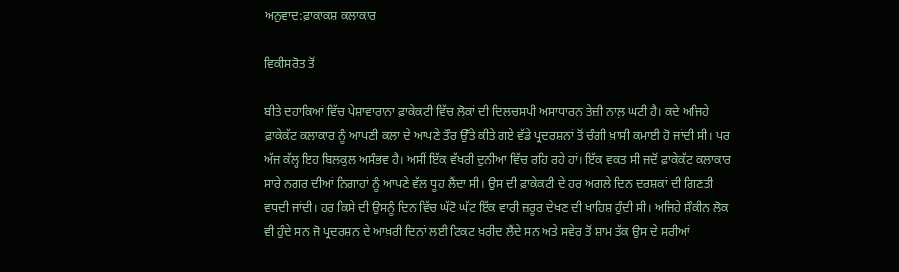ਅਨੁਵਾਦ:ਫ਼ਾਕਾਕਸ਼ ਕਲਾਕਾਰ

ਵਿਕੀਸਰੋਤ ਤੋਂ

ਬੀਤੇ ਦਹਾਕਿਆਂ ਵਿੱਚ ਪੇਸ਼ਾਵਾਰਾਨਾ ਫ਼ਾਕੇਕਟੀ ਵਿੱਚ ਲੋਕਾਂ ਦੀ ਦਿਲਚਸਪੀ ਅਸਾਧਾਰਨ ਤੇਜ਼ੀ ਨਾਲ਼ ਘਟੀ ਹੈ। ਕਦੇ ਅਜਿਹੇ ਫ਼ਾਕੇਕੱਟ ਕਲਾਕਾਰ ਨੂੰ ਆਪਣੀ ਕਲਾ ਦੇ ਆਪਣੇ ਤੌਰ ਉੱਤੇ ਕੀਤੇ ਗਏ ਵੱਡੇ ਪ੍ਰਦਰਸ਼ਨਾਂ ਤੋਂ ਚੰਗੀ ਖ਼ਾਸੀ ਕਮਾਈ ਹੋ ਜਾਂਦੀ ਸੀ। ਪਰ ਅੱਜ ਕੱਲ੍ਹ ਇਹ ਬਿਲਕੁਲ ਅਸੰਭਵ ਹੈ। ਅਸੀਂ ਇੱਕ ਵੱਖਰੀ ਦੁਨੀਆ ਵਿੱਚ ਰਹਿ ਰਹੇ ਹਾਂ। ਇੱਕ ਵਕਤ ਸੀ ਜਦੋਂ ਫ਼ਾਕੇਕੱਟ ਕਲਾਕਾਰ ਸਾਰੇ ਨਗਰ ਦੀਆਂ ਨਿਗਾਹਾਂ ਨੂੰ ਆਪਣੇ ਵੱਲ ਧੂਹ ਲੈਂਦਾ ਸੀ। ਉਸ ਦੀ ਫ਼ਾਕੇਕਟੀ ਦੇ ਹਰ ਅਗਲੇ ਦਿਨ ਦਰਸ਼ਕਾਂ ਦੀ ਗਿਣਤੀ ਵਧਦੀ ਜਾਂਦੀ। ਹਰ ਕਿਸੇ ਦੀ ਉਸਨੂੰ ਦਿਨ ਵਿੱਚ ਘੱਟੋ ਘੱਟ ਇੱਕ ਵਾਰੀ ਜ਼ਰੂਰ ਦੇਖਣ ਦੀ ਖਾਹਿਸ਼ ਹੁੰਦੀ ਸੀ। ਅਜਿਹੇ ਸ਼ੌਕੀਨ ਲੋਕ ਵੀ ਹੁੰਦੇ ਸਨ ਜੋ ਪ੍ਰਦਰਸ਼ਨ ਦੇ ਆਖ਼ਰੀ ਦਿਨਾਂ ਲਈ ਟਿਕਟ ਖ਼ਰੀਦ ਲੈਂਦੇ ਸਨ ਅਤੇ ਸਵੇਰ ਤੋਂ ਸ਼ਾਮ ਤੱਕ ਉਸ ਦੇ ਸਰੀਆਂ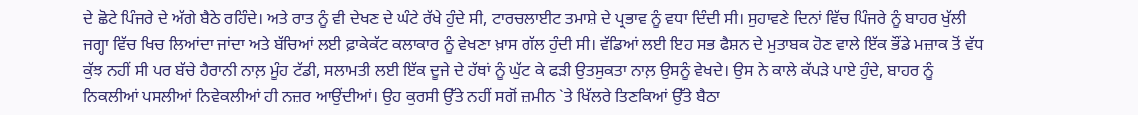ਦੇ ਛੋਟੇ ਪਿੰਜਰੇ ਦੇ ਅੱਗੇ ਬੈਠੇ ਰਹਿੰਦੇ। ਅਤੇ ਰਾਤ ਨੂੰ ਵੀ ਦੇਖਣ ਦੇ ਘੰਟੇ ਰੱਖੇ ਹੁੰਦੇ ਸੀ, ਟਾਰਚਲਾਈਟ ਤਮਾਸ਼ੇ ਦੇ ਪ੍ਰਭਾਵ ਨੂੰ ਵਧਾ ਦਿੰਦੀ ਸੀ। ਸੁਹਾਵਣੇ ਦਿਨਾਂ ਵਿੱਚ ਪਿੰਜਰੇ ਨੂੰ ਬਾਹਰ ਖੁੱਲੀ ਜਗ੍ਹਾ ਵਿੱਚ ਖਿਚ ਲਿਆਂਦਾ ਜਾਂਦਾ ਅਤੇ ਬੱਚਿਆਂ ਲਈ ਫ਼ਾਕੇਕੱਟ ਕਲਾਕਾਰ ਨੂੰ ਵੇਖਣਾ ਖ਼ਾਸ ਗੱਲ ਹੁੰਦੀ ਸੀ। ਵੱਡਿਆਂ ਲਈ ਇਹ ਸਭ ਫੈਸ਼ਨ ਦੇ ਮੁਤਾਬਕ ਹੋਣ ਵਾਲੇ ਇੱਕ ਭੌਂਡੇ ਮਜ਼ਾਕ ਤੋਂ ਵੱਧ ਕੁੱਝ ਨਹੀਂ ਸੀ ਪਰ ਬੱਚੇ ਹੈਰਾਨੀ ਨਾਲ਼ ਮੂੰਹ ਟੱਡੀ, ਸਲਾਮਤੀ ਲਈ ਇੱਕ ਦੂਜੇ ਦੇ ਹੱਥਾਂ ਨੂੰ ਘੁੱਟ ਕੇ ਫੜੀ ਉਤਸੁਕਤਾ ਨਾਲ਼ ਉਸਨੂੰ ਵੇਖਦੇ। ਉਸ ਨੇ ਕਾਲੇ ਕੱਪੜੇ ਪਾਏ ਹੁੰਦੇ, ਬਾਹਰ ਨੂੰ ਨਿਕਲੀਆਂ ਪਸਲੀਆਂ ਨਿਵੇਕਲੀਆਂ ਹੀ ਨਜ਼ਰ ਆਉਂਦੀਆਂ। ਉਹ ਕੁਰਸੀ ਉੱਤੇ ਨਹੀਂ ਸਗੋਂ ਜ਼ਮੀਨ `ਤੇ ਖਿੱਲਰੇ ਤਿਣਕਿਆਂ ਉੱਤੇ ਬੈਠਾ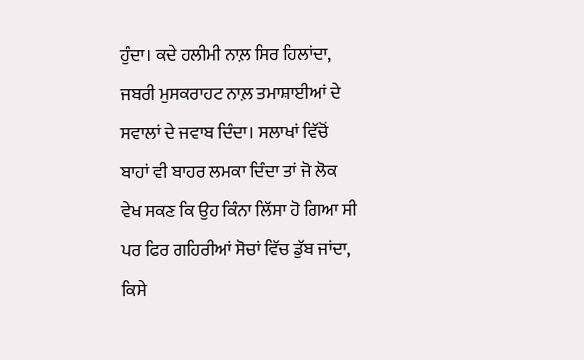ਹੁੰਦਾ। ਕਦੇ ਹਲੀਮੀ ਨਾਲ਼ ਸਿਰ ਹਿਲਾਂਦਾ, ਜਬਰੀ ਮੁਸਕਰਾਹਟ ਨਾਲ਼ ਤਮਾਸ਼ਾਈਆਂ ਦੇ ਸਵਾਲਾਂ ਦੇ ਜਵਾਬ ਦਿੰਦਾ। ਸਲਾਖਾਂ ਵਿੱਚੋਂ ਬਾਹਾਂ ਵੀ ਬਾਹਰ ਲਮਕਾ ਦਿੰਦਾ ਤਾਂ ਜੋ ਲੋਕ ਵੇਖ ਸਕਣ ਕਿ ਉਹ ਕਿੰਨਾ ਲਿੱਸਾ ਹੋ ਗਿਆ ਸੀ ਪਰ ਫਿਰ ਗਹਿਰੀਆਂ ਸੋਚਾਂ ਵਿੱਚ ਡੁੱਬ ਜਾਂਦਾ, ਕਿਸੇ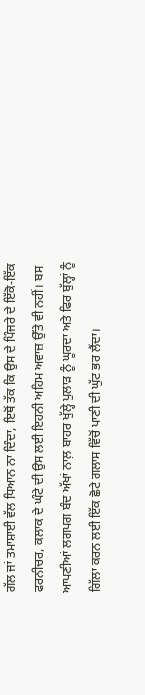ਗੱਲ ਜਾਂ ਤਮਾਸ਼ਾਈ ਵੱਲ ਧਿਆਨ ਨਾ ਦਿੰਦਾ, ਇਥੋਂ ਤੱਕ ਕਿ ਉਸ ਦੇ ਪਿੰਜਰੇ ਦੇ ਇੱਕੋ-ਇੱਕ ਫਰਨੀਚਰ, ਕਲਾਕ ਦੇ ਘੰਟੇ ਦੀ ਉਸ ਲਈ ਇਹਨੀ ਅਹਿਮ ਅਵਾਜ਼ ਉੱਤੇ ਵੀ ਨਹੀਂ। ਬਸ ਆਪਣੀਆਂ ਲਗਪਗ ਬੰਦ ਅੱਖਾਂ ਨਾਲ਼ ਬਾਹਰ ਖੁੱਲ੍ਹੇ ਪੁਲਾੜ ਨੂੰ ਘੂਰਦਾ ਅਤੇ ਫਿਰ ਬੁੱਲ੍ਹਾਂ ਨੂੰ ਗਿੱਲਾ ਕਰਨ ਲਈ ਇੱਕ ਛੋਟੇ ਗਲਾਸ ਵਿੱਚੋਂ ਪਾਣੀ ਦੀ ਘੁੱਟ ਭਰ ਲੈਂਦਾ।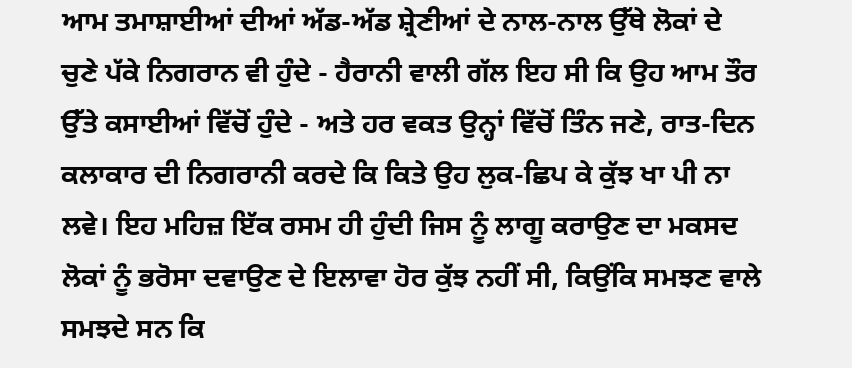ਆਮ ਤਮਾਸ਼ਾਈਆਂ ਦੀਆਂ ਅੱਡ-ਅੱਡ ਸ਼੍ਰੇਣੀਆਂ ਦੇ ਨਾਲ-ਨਾਲ ਉੱਥੇ ਲੋਕਾਂ ਦੇ ਚੁਣੇ ਪੱਕੇ ਨਿਗਰਾਨ ਵੀ ਹੁੰਦੇ - ਹੈਰਾਨੀ ਵਾਲੀ ਗੱਲ ਇਹ ਸੀ ਕਿ ਉਹ ਆਮ ਤੌਰ ਉੱਤੇ ਕਸਾਈਆਂ ਵਿੱਚੋਂ ਹੁੰਦੇ - ਅਤੇ ਹਰ ਵਕਤ ਉਨ੍ਹਾਂ ਵਿੱਚੋਂ ਤਿੰਨ ਜਣੇ, ਰਾਤ-ਦਿਨ ਕਲਾਕਾਰ ਦੀ ਨਿਗਰਾਨੀ ਕਰਦੇ ਕਿ ਕਿਤੇ ਉਹ ਲੁਕ-ਛਿਪ ਕੇ ਕੁੱਝ ਖਾ ਪੀ ਨਾ ਲਵੇ। ਇਹ ਮਹਿਜ਼ ਇੱਕ ਰਸਮ ਹੀ ਹੁੰਦੀ ਜਿਸ ਨੂੰ ਲਾਗੂ ਕਰਾਉਣ ਦਾ ਮਕਸਦ ਲੋਕਾਂ ਨੂੰ ਭਰੋਸਾ ਦਵਾਉਣ ਦੇ ਇਲਾਵਾ ਹੋਰ ਕੁੱਝ ਨਹੀਂ ਸੀ, ਕਿਉਂਕਿ ਸਮਝਣ ਵਾਲੇ ਸਮਝਦੇ ਸਨ ਕਿ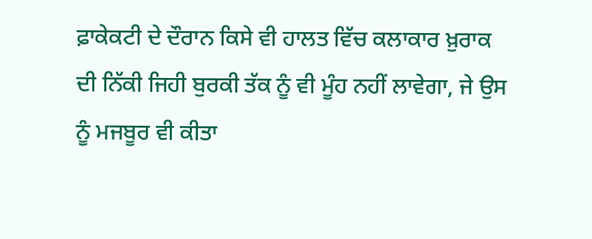ਫ਼ਾਕੇਕਟੀ ਦੇ ਦੌਰਾਨ ਕਿਸੇ ਵੀ ਹਾਲਤ ਵਿੱਚ ਕਲਾਕਾਰ ਖ਼ੁਰਾਕ ਦੀ ਨਿੱਕੀ ਜਿਹੀ ਬੁਰਕੀ ਤੱਕ ਨੂੰ ਵੀ ਮੂੰਹ ਨਹੀਂ ਲਾਵੇਗਾ, ਜੇ ਉਸ ਨੂੰ ਮਜਬੂਰ ਵੀ ਕੀਤਾ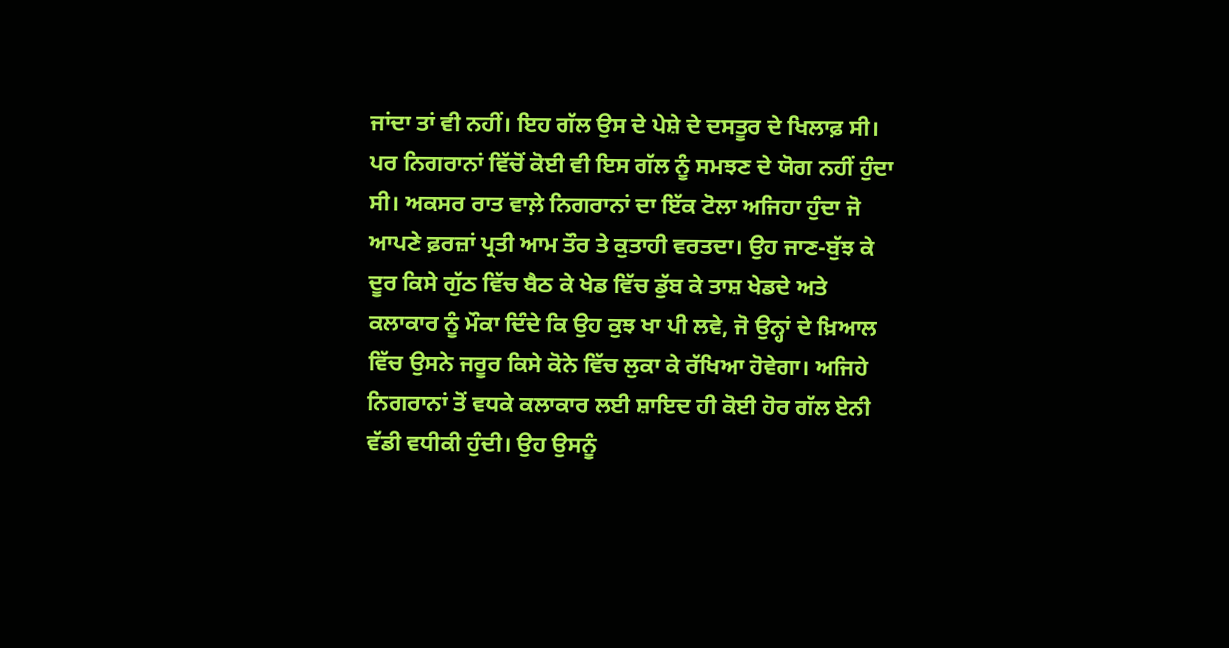ਜਾਂਦਾ ਤਾਂ ਵੀ ਨਹੀਂ। ਇਹ ਗੱਲ ਉਸ ਦੇ ਪੇਸ਼ੇ ਦੇ ਦਸਤੂਰ ਦੇ ਖਿਲਾਫ਼ ਸੀ। ਪਰ ਨਿਗਰਾਨਾਂ ਵਿੱਚੋਂ ਕੋਈ ਵੀ ਇਸ ਗੱਲ ਨੂੰ ਸਮਝਣ ਦੇ ਯੋਗ ਨਹੀਂ ਹੁੰਦਾ ਸੀ। ਅਕਸਰ ਰਾਤ ਵਾਲ਼ੇ ਨਿਗਰਾਨਾਂ ਦਾ ਇੱਕ ਟੋਲਾ ਅਜਿਹਾ ਹੁੰਦਾ ਜੋ ਆਪਣੇ ਫ਼ਰਜ਼ਾਂ ਪ੍ਰਤੀ ਆਮ ਤੌਰ ਤੇ ਕੁਤਾਹੀ ਵਰਤਦਾ। ਉਹ ਜਾਣ-ਬੁੱਝ ਕੇ ਦੂਰ ਕਿਸੇ ਗੁੱਠ ਵਿੱਚ ਬੈਠ ਕੇ ਖੇਡ ਵਿੱਚ ਡੁੱਬ ਕੇ ਤਾਸ਼ ਖੇਡਦੇ ਅਤੇ ਕਲਾਕਾਰ ਨੂੰ ਮੌਕਾ ਦਿੰਦੇ ਕਿ ਉਹ ਕੁਝ ਖਾ ਪੀ ਲਵੇ, ਜੋ ਉਨ੍ਹਾਂ ਦੇ ਖ਼ਿਆਲ ਵਿੱਚ ਉਸਨੇ ਜਰੂਰ ਕਿਸੇ ਕੋਨੇ ਵਿੱਚ ਲੁਕਾ ਕੇ ਰੱਖਿਆ ਹੋਵੇਗਾ। ਅਜਿਹੇ ਨਿਗਰਾਨਾਂ ਤੋਂ ਵਧਕੇ ਕਲਾਕਾਰ ਲਈ ਸ਼ਾਇਦ ਹੀ ਕੋਈ ਹੋਰ ਗੱਲ ਏਨੀ ਵੱਡੀ ਵਧੀਕੀ ਹੁੰਦੀ। ਉਹ ਉਸਨੂੰ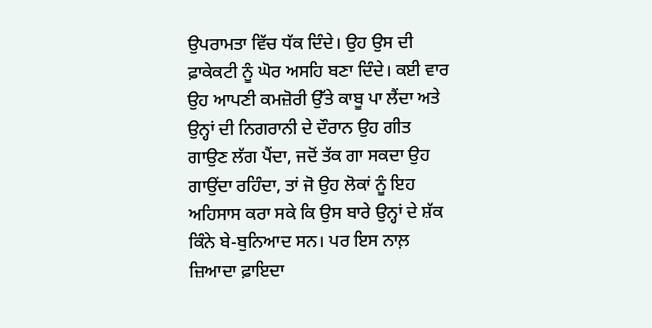ਉਪਰਾਮਤਾ ਵਿੱਚ ਧੱਕ ਦਿੰਦੇ। ਉਹ ਉਸ ਦੀ ਫ਼ਾਕੇਕਟੀ ਨੂੰ ਘੋਰ ਅਸਹਿ ਬਣਾ ਦਿੰਦੇ। ਕਈ ਵਾਰ ਉਹ ਆਪਣੀ ਕਮਜ਼ੋਰੀ ਉੱਤੇ ਕਾਬੂ ਪਾ ਲੈਂਦਾ ਅਤੇ ਉਨ੍ਹਾਂ ਦੀ ਨਿਗਰਾਨੀ ਦੇ ਦੌਰਾਨ ਉਹ ਗੀਤ ਗਾਉਣ ਲੱਗ ਪੈਂਦਾ, ਜਦੋਂ ਤੱਕ ਗਾ ਸਕਦਾ ਉਹ ਗਾਉਂਦਾ ਰਹਿੰਦਾ, ਤਾਂ ਜੋ ਉਹ ਲੋਕਾਂ ਨੂੰ ਇਹ ਅਹਿਸਾਸ ਕਰਾ ਸਕੇ ਕਿ ਉਸ ਬਾਰੇ ਉਨ੍ਹਾਂ ਦੇ ਸ਼ੱਕ ਕਿੰਨੇ ਬੇ-ਬੁਨਿਆਦ ਸਨ। ਪਰ ਇਸ ਨਾਲ਼ ਜ਼ਿਆਦਾ ਫ਼ਾਇਦਾ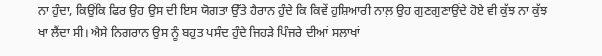ਨਾ ਹੁੰਦਾ, ਕਿਉਂਕਿ ਫਿਰ ਉਹ ਉਸ ਦੀ ਇਸ ਯੋਗਤਾ ਉੱਤੇ ਹੈਰਾਨ ਹੁੰਦੇ ਕਿ ਕਿਵੇਂ ਹੁਸ਼ਿਆਰੀ ਨਾਲ਼ ਉਹ ਗੁਣਗੁਣਾਉਂਦੇ ਹੋਏ ਵੀ ਕੁੱਝ ਨਾ ਕੁੱਝ ਖਾ ਲੈਂਦਾ ਸੀ। ਐਸੇ ਨਿਗਰਾਨ ਉਸ ਨੂੰ ਬਹੁਤ ਪਸੰਦ ਹੁੰਦੇ ਜਿਹੜੇ ਪਿੰਜਰੇ ਦੀਆਂ ਸਲਾਖਾਂ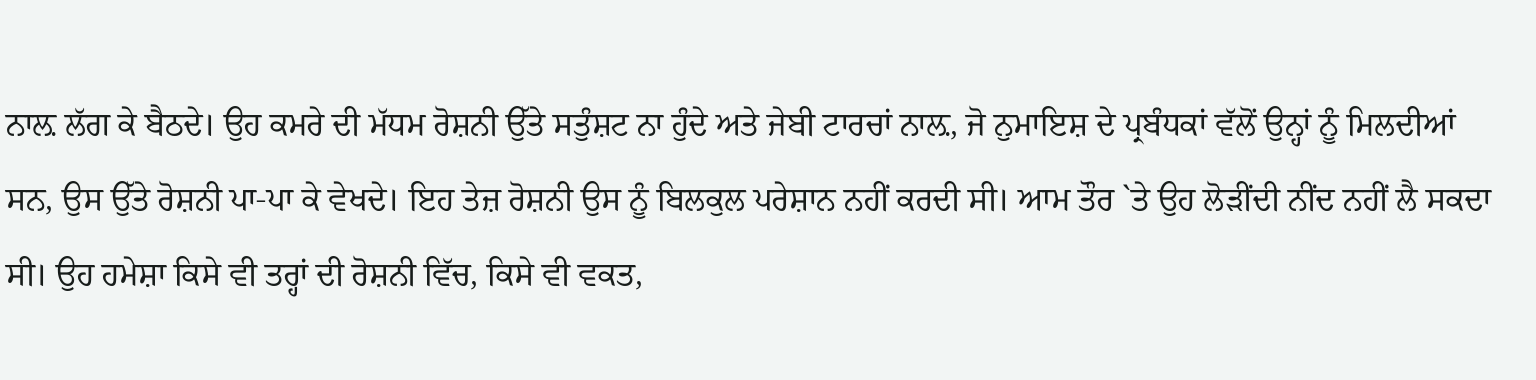ਨਾਲ਼ ਲੱਗ ਕੇ ਬੈਠਦੇ। ਉਹ ਕਮਰੇ ਦੀ ਮੱਧਮ ਰੋਸ਼ਨੀ ਉੱਤੇ ਸਤੁੰਸ਼ਟ ਨਾ ਹੁੰਦੇ ਅਤੇ ਜੇਬੀ ਟਾਰਚਾਂ ਨਾਲ਼, ਜੋ ਨੁਮਾਇਸ਼ ਦੇ ਪ੍ਰਬੰਧਕਾਂ ਵੱਲੋਂ ਉਨ੍ਹਾਂ ਨੂੰ ਮਿਲਦੀਆਂ ਸਨ, ਉਸ ਉੱਤੇ ਰੋਸ਼ਨੀ ਪਾ-ਪਾ ਕੇ ਵੇਖਦੇ। ਇਹ ਤੇਜ਼ ਰੋਸ਼ਨੀ ਉਸ ਨੂੰ ਬਿਲਕੁਲ ਪਰੇਸ਼ਾਨ ਨਹੀਂ ਕਰਦੀ ਸੀ। ਆਮ ਤੌਰ `ਤੇ ਉਹ ਲੋੜੀਂਦੀ ਨੀਂਦ ਨਹੀਂ ਲੈ ਸਕਦਾ ਸੀ। ਉਹ ਹਮੇਸ਼ਾ ਕਿਸੇ ਵੀ ਤਰ੍ਹਾਂ ਦੀ ਰੋਸ਼ਨੀ ਵਿੱਚ, ਕਿਸੇ ਵੀ ਵਕਤ,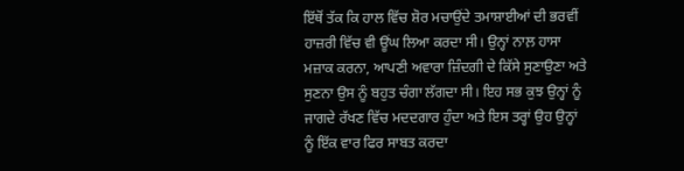ਇੱਥੋਂ ਤੱਕ ਕਿ ਹਾਲ ਵਿੱਚ ਸ਼ੋਰ ਮਚਾਉਂਦੇ ਤਮਾਸ਼ਾਈਆਂ ਦੀ ਭਰਵੀਂ ਹਾਜ਼ਰੀ ਵਿੱਚ ਵੀ ਊਂਘ ਲਿਆ ਕਰਦਾ ਸੀ। ਉਨ੍ਹਾਂ ਨਾਲ਼ ਹਾਸਾ ਮਜ਼ਾਕ ਕਰਨਾ, ਆਪਣੀ ਅਵਾਰਾ ਜ਼ਿੰਦਗੀ ਦੇ ਕਿੱਸੇ ਸੁਣਾਉਣਾ ਅਤੇ ਸੁਣਨਾ ਉਸ ਨੂੰ ਬਹੁਤ ਚੰਗਾ ਲੱਗਦਾ ਸੀ। ਇਹ ਸਭ ਕੁਝ ਉਨ੍ਹਾਂ ਨੂੰ ਜਾਗਦੇ ਰੱਖਣ ਵਿੱਚ ਮਦਦਗਾਰ ਹੁੰਦਾ ਅਤੇ ਇਸ ਤਰ੍ਹਾਂ ਉਹ ਉਨ੍ਹਾਂ ਨੂੰ ਇੱਕ ਵਾਰ ਫਿਰ ਸਾਬਤ ਕਰਦਾ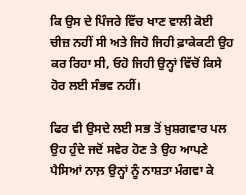ਕਿ ਉਸ ਦੇ ਪਿੰਜਰੇ ਵਿੱਚ ਖਾਣ ਵਾਲੀ ਕੋਈ ਚੀਜ਼ ਨਹੀਂ ਸੀ ਅਤੇ ਜਿਹੋ ਜਿਹੀ ਫ਼ਾਕੇਕਟੀ ਉਹ ਕਰ ਰਿਹਾ ਸੀ, ਓਹੋ ਜਿਹੀ ਉਨ੍ਹਾਂ ਵਿੱਚੋਂ ਕਿਸੇ ਹੋਰ ਲਈ ਸੰਭਵ ਨਹੀਂ।

ਫਿਰ ਵੀ ਉਸਦੇ ਲਈ ਸਭ ਤੋਂ ਖ਼ੁਸ਼ਗਵਾਰ ਪਲ ਉਹ ਹੁੰਦੇ ਜਦੋਂ ਸਵੇਰ ਹੋਣ ਤੇ ਉਹ ਆਪਣੇ ਪੈਸਿਆਂ ਨਾਲ਼ ਉਨ੍ਹਾਂ ਨੂੰ ਨਾਸ਼ਤਾ ਮੰਗਵਾ ਕੇ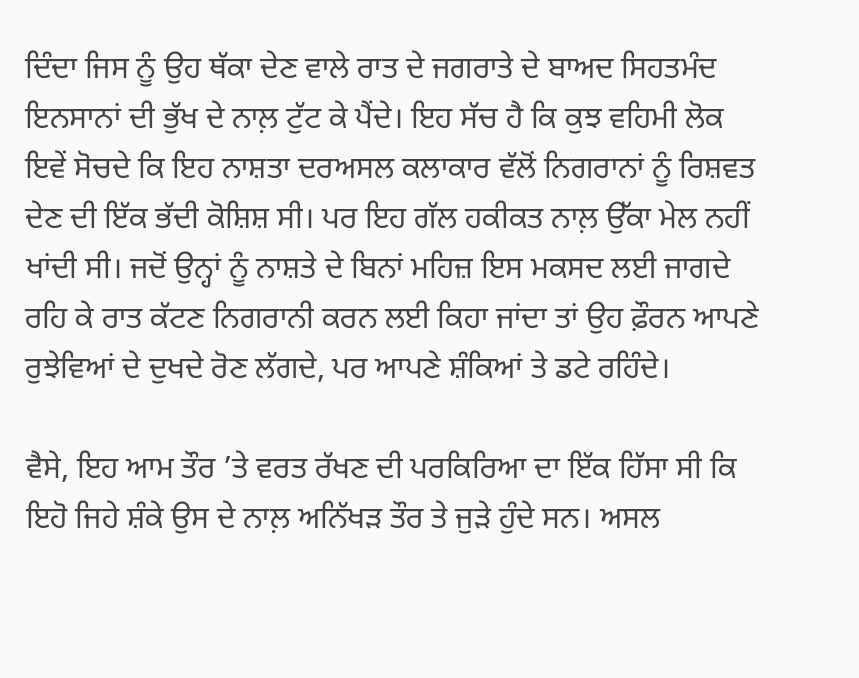ਦਿੰਦਾ ਜਿਸ ਨੂੰ ਉਹ ਥੱਕਾ ਦੇਣ ਵਾਲੇ ਰਾਤ ਦੇ ਜਗਰਾਤੇ ਦੇ ਬਾਅਦ ਸਿਹਤਮੰਦ ਇਨਸਾਨਾਂ ਦੀ ਭੁੱਖ ਦੇ ਨਾਲ਼ ਟੁੱਟ ਕੇ ਪੈਂਦੇ। ਇਹ ਸੱਚ ਹੈ ਕਿ ਕੁਝ ਵਹਿਮੀ ਲੋਕ ਇਵੇਂ ਸੋਚਦੇ ਕਿ ਇਹ ਨਾਸ਼ਤਾ ਦਰਅਸਲ ਕਲਾਕਾਰ ਵੱਲੋਂ ਨਿਗਰਾਨਾਂ ਨੂੰ ਰਿਸ਼ਵਤ ਦੇਣ ਦੀ ਇੱਕ ਭੱਦੀ ਕੋਸ਼ਿਸ਼ ਸੀ। ਪਰ ਇਹ ਗੱਲ ਹਕੀਕਤ ਨਾਲ਼ ਉੱਕਾ ਮੇਲ ਨਹੀਂ ਖਾਂਦੀ ਸੀ। ਜਦੋਂ ਉਨ੍ਹਾਂ ਨੂੰ ਨਾਸ਼ਤੇ ਦੇ ਬਿਨਾਂ ਮਹਿਜ਼ ਇਸ ਮਕਸਦ ਲਈ ਜਾਗਦੇ ਰਹਿ ਕੇ ਰਾਤ ਕੱਟਣ ਨਿਗਰਾਨੀ ਕਰਨ ਲਈ ਕਿਹਾ ਜਾਂਦਾ ਤਾਂ ਉਹ ਫ਼ੌਰਨ ਆਪਣੇ ਰੁਝੇਵਿਆਂ ਦੇ ਦੁਖਦੇ ਰੋਣ ਲੱਗਦੇ, ਪਰ ਆਪਣੇ ਸ਼ੰਕਿਆਂ ਤੇ ਡਟੇ ਰਹਿੰਦੇ।

ਵੈਸੇ, ਇਹ ਆਮ ਤੌਰ ’ਤੇ ਵਰਤ ਰੱਖਣ ਦੀ ਪਰਕਿਰਿਆ ਦਾ ਇੱਕ ਹਿੱਸਾ ਸੀ ਕਿ ਇਹੋ ਜਿਹੇ ਸ਼ੰਕੇ ਉਸ ਦੇ ਨਾਲ਼ ਅਨਿੱਖੜ ਤੌਰ ਤੇ ਜੁੜੇ ਹੁੰਦੇ ਸਨ। ਅਸਲ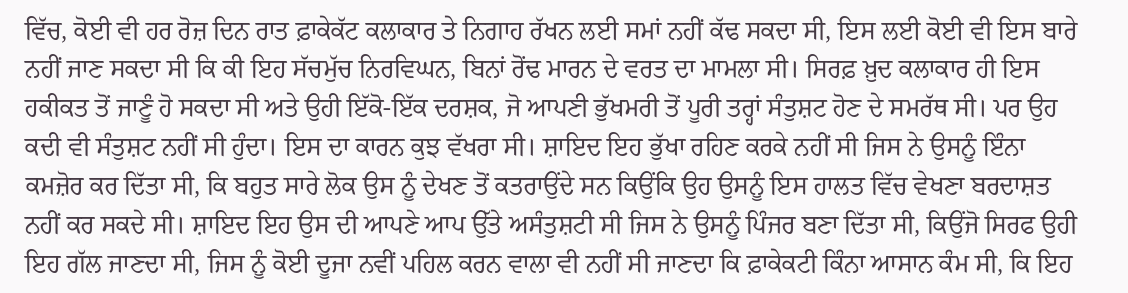ਵਿੱਚ, ਕੋਈ ਵੀ ਹਰ ਰੋਜ਼ ਦਿਨ ਰਾਤ ਫ਼ਾਕੇਕੱਟ ਕਲਾਕਾਰ ਤੇ ਨਿਗਾਹ ਰੱਖਨ ਲਈ ਸਮਾਂ ਨਹੀਂ ਕੱਢ ਸਕਦਾ ਸੀ, ਇਸ ਲਈ ਕੋਈ ਵੀ ਇਸ ਬਾਰੇ ਨਹੀਂ ਜਾਣ ਸਕਦਾ ਸੀ ਕਿ ਕੀ ਇਹ ਸੱਚਮੁੱਚ ਨਿਰਵਿਘਨ, ਬਿਨਾਂ ਰੋਂਢ ਮਾਰਨ ਦੇ ਵਰਤ ਦਾ ਮਾਮਲਾ ਸੀ। ਸਿਰਫ਼ ਖ਼ੁਦ ਕਲਾਕਾਰ ਹੀ ਇਸ ਹਕੀਕਤ ਤੋਂ ਜਾਣੂੰ ਹੋ ਸਕਦਾ ਸੀ ਅਤੇ ਉਹੀ ਇੱਕੋ-ਇੱਕ ਦਰਸ਼ਕ, ਜੋ ਆਪਣੀ ਭੁੱਖਮਰੀ ਤੋਂ ਪੂਰੀ ਤਰ੍ਹਾਂ ਸੰਤੁਸ਼ਟ ਹੋਣ ਦੇ ਸਮਰੱਥ ਸੀ। ਪਰ ਉਹ ਕਦੀ ਵੀ ਸੰਤੁਸ਼ਟ ਨਹੀਂ ਸੀ ਹੁੰਦਾ। ਇਸ ਦਾ ਕਾਰਨ ਕੁਝ ਵੱਖਰਾ ਸੀ। ਸ਼ਾਇਦ ਇਹ ਭੁੱਖਾ ਰਹਿਣ ਕਰਕੇ ਨਹੀਂ ਸੀ ਜਿਸ ਨੇ ਉਸਨੂੰ ਇੰਨਾ ਕਮਜ਼ੋਰ ਕਰ ਦਿੱਤਾ ਸੀ, ਕਿ ਬਹੁਤ ਸਾਰੇ ਲੋਕ ਉਸ ਨੂੰ ਦੇਖਣ ਤੋਂ ਕਤਰਾਉਂਦੇ ਸਨ ਕਿਉਂਕਿ ਉਹ ਉਸਨੂੰ ਇਸ ਹਾਲਤ ਵਿੱਚ ਵੇਖਣਾ ਬਰਦਾਸ਼ਤ ਨਹੀਂ ਕਰ ਸਕਦੇ ਸੀ। ਸ਼ਾਇਦ ਇਹ ਉਸ ਦੀ ਆਪਣੇ ਆਪ ਉੱਤੇ ਅਸੰਤੁਸ਼ਟੀ ਸੀ ਜਿਸ ਨੇ ਉਸਨੂੰ ਪਿੰਜਰ ਬਣਾ ਦਿੱਤਾ ਸੀ, ਕਿਉਂਜੋ ਸਿਰਫ ਉਹੀ ਇਹ ਗੱਲ ਜਾਣਦਾ ਸੀ, ਜਿਸ ਨੂੰ ਕੋਈ ਦੂਜਾ ਨਵੀਂ ਪਹਿਲ ਕਰਨ ਵਾਲਾ ਵੀ ਨਹੀਂ ਸੀ ਜਾਣਦਾ ਕਿ ਫ਼ਾਕੇਕਟੀ ਕਿੰਨਾ ਆਸਾਨ ਕੰਮ ਸੀ, ਕਿ ਇਹ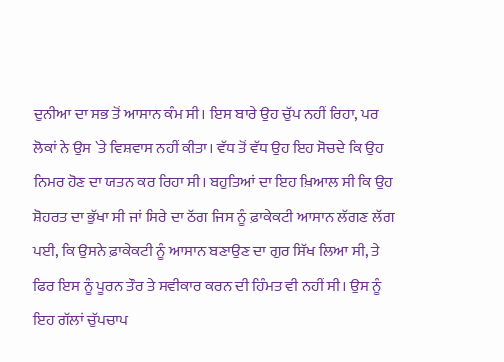ਦੁਨੀਆ ਦਾ ਸਭ ਤੋਂ ਆਸਾਨ ਕੰਮ ਸੀ। ਇਸ ਬਾਰੇ ਉਹ ਚੁੱਪ ਨਹੀਂ ਰਿਹਾ, ਪਰ ਲੋਕਾਂ ਨੇ ਉਸ `ਤੇ ਵਿਸ਼ਵਾਸ ਨਹੀਂ ਕੀਤਾ। ਵੱਧ ਤੋਂ ਵੱਧ ਉਹ ਇਹ ਸੋਚਦੇ ਕਿ ਉਹ ਨਿਮਰ ਹੋਣ ਦਾ ਯਤਨ ਕਰ ਰਿਹਾ ਸੀ। ਬਹੁਤਿਆਂ ਦਾ ਇਹ ਖ਼ਿਆਲ ਸੀ ਕਿ ਉਹ ਸ਼ੋਹਰਤ ਦਾ ਭੁੱਖਾ ਸੀ ਜਾਂ ਸਿਰੇ ਦਾ ਠੱਗ ਜਿਸ ਨੂੰ ਫ਼ਾਕੇਕਟੀ ਆਸਾਨ ਲੱਗਣ ਲੱਗ ਪਈ, ਕਿ ਉਸਨੇ ਫ਼ਾਕੇਕਟੀ ਨੂੰ ਆਸਾਨ ਬਣਾਉਣ ਦਾ ਗੁਰ ਸਿੱਖ ਲਿਆ ਸੀ, ਤੇ ਫਿਰ ਇਸ ਨੂੰ ਪੂਰਨ ਤੌਰ ਤੇ ਸਵੀਕਾਰ ਕਰਨ ਦੀ ਹਿੰਮਤ ਵੀ ਨਹੀਂ ਸੀ। ਉਸ ਨੂੰ ਇਹ ਗੱਲਾਂ ਚੁੱਪਚਾਪ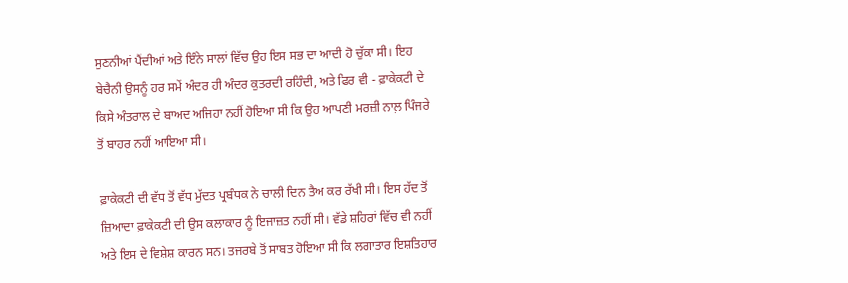ਸੁਣਨੀਆਂ ਪੈਂਦੀਆਂ ਅਤੇ ਇੰਨੇ ਸਾਲਾਂ ਵਿੱਚ ਉਹ ਇਸ ਸਭ ਦਾ ਆਦੀ ਹੋ ਚੁੱਕਾ ਸੀ। ਇਹ ਬੇਚੈਨੀ ਉਸਨੂੰ ਹਰ ਸਮੇਂ ਅੰਦਰ ਹੀ ਅੰਦਰ ਕੁਤਰਦੀ ਰਹਿੰਦੀ, ਅਤੇ ਫਿਰ ਵੀ - ਫ਼ਾਕੇਕਟੀ ਦੇ ਕਿਸੇ ਅੰਤਰਾਲ ਦੇ ਬਾਅਦ ਅਜਿਹਾ ਨਹੀਂ ਹੋਇਆ ਸੀ ਕਿ ਉਹ ਆਪਣੀ ਮਰਜ਼ੀ ਨਾਲ਼ ਪਿੰਜਰੇ ਤੋਂ ਬਾਹਰ ਨਹੀਂ ਆਇਆ ਸੀ।

ਫ਼ਾਕੇਕਟੀ ਦੀ ਵੱਧ ਤੋਂ ਵੱਧ ਮੁੱਦਤ ਪ੍ਰਬੰਧਕ ਨੇ ਚਾਲੀ ਦਿਨ ਤੈਅ ਕਰ ਰੱਖੀ ਸੀ। ਇਸ ਹੱਦ ਤੋਂ ਜ਼ਿਆਦਾ ਫ਼ਾਕੇਕਟੀ ਦੀ ਉਸ ਕਲਾਕਾਰ ਨੂੰ ਇਜਾਜ਼ਤ ਨਹੀਂ ਸੀ। ਵੱਡੇ ਸ਼ਹਿਰਾਂ ਵਿੱਚ ਵੀ ਨਹੀਂ ਅਤੇ ਇਸ ਦੇ ਵਿਸ਼ੇਸ਼ ਕਾਰਨ ਸਨ। ਤਜਰਬੇ ਤੋਂ ਸਾਬਤ ਹੋਇਆ ਸੀ ਕਿ ਲਗਾਤਾਰ ਇਸ਼ਤਿਹਾਰ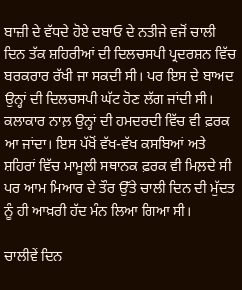ਬਾਜ਼ੀ ਦੇ ਵੱਧਦੇ ਹੋਏ ਦਬਾਓ ਦੇ ਨਤੀਜੇ ਵਜੋਂ ਚਾਲੀ ਦਿਨ ਤੱਕ ਸ਼ਹਿਰੀਆਂ ਦੀ ਦਿਲਚਸਪੀ ਪ੍ਰਦਰਸ਼ਨ ਵਿੱਚ ਬਰਕਰਾਰ ਰੱਖੀ ਜਾ ਸਕਦੀ ਸੀ। ਪਰ ਇਸ ਦੇ ਬਾਅਦ ਉਨ੍ਹਾਂ ਦੀ ਦਿਲਚਸਪੀ ਘੱਟ ਹੋਣ ਲੱਗ ਜਾਂਦੀ ਸੀ। ਕਲਾਕਾਰ ਨਾਲ਼ ਉਨ੍ਹਾਂ ਦੀ ਹਮਦਰਦੀ ਵਿੱਚ ਵੀ ਫ਼ਰਕ ਆ ਜਾਂਦਾ। ਇਸ ਪੱਖੋਂ ਵੱਖ-ਵੱਖ ਕਸਬਿਆਂ ਅਤੇ ਸ਼ਹਿਰਾਂ ਵਿੱਚ ਮਾਮੂਲੀ ਸਥਾਨਕ ਫ਼ਰਕ ਵੀ ਮਿਲ਼ਦੇ ਸੀ ਪਰ ਆਮ ਮਿਆਰ ਦੇ ਤੌਰ ਉੱਤੇ ਚਾਲੀ ਦਿਨ ਦੀ ਮੁੱਦਤ ਨੂੰ ਹੀ ਆਖ਼ਰੀ ਹੱਦ ਮੰਨ ਲਿਆ ਗਿਆ ਸੀ।

ਚਾਲੀਵੇਂ ਦਿਨ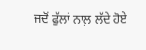ਜਦੋਂ ਫੁੱਲਾਂ ਨਾਲ਼ ਲੱਦੇ ਹੋਏ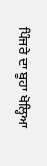ਪਿੰਜਰੇ ਦਾ ਬੂਹਾ ਖੋਲ੍ਹਿਆ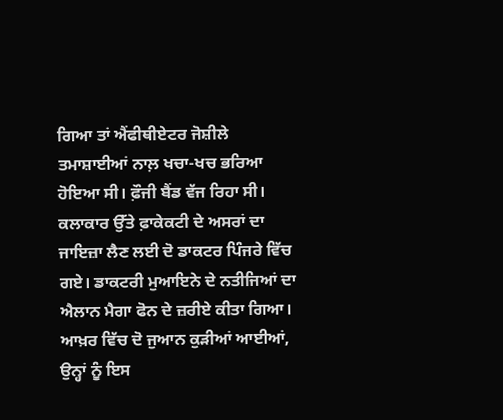ਗਿਆ ਤਾਂ ਐਂਫੀਥੀਏਟਰ ਜੋਸ਼ੀਲੇ ਤਮਾਸ਼ਾਈਆਂ ਨਾਲ਼ ਖਚਾ-ਖਚ ਭਰਿਆ ਹੋਇਆ ਸੀ। ਫ਼ੌਜੀ ਬੈਂਡ ਵੱਜ ਰਿਹਾ ਸੀ। ਕਲਾਕਾਰ ਉੱਤੇ ਫ਼ਾਕੇਕਟੀ ਦੇ ਅਸਰਾਂ ਦਾ ਜਾਇਜ਼ਾ ਲੈਣ ਲਈ ਦੋ ਡਾਕਟਰ ਪਿੰਜਰੇ ਵਿੱਚ ਗਏ। ਡਾਕਟਰੀ ਮੁਆਇਨੇ ਦੇ ਨਤੀਜਿਆਂ ਦਾ ਐਲਾਨ ਮੈਗਾ ਫੋਨ ਦੇ ਜ਼ਰੀਏ ਕੀਤਾ ਗਿਆ। ਆਖ਼ਰ ਵਿੱਚ ਦੋ ਜੁਆਨ ਕੁੜੀਆਂ ਆਈਆਂ, ਉਨ੍ਹਾਂ ਨੂੰ ਇਸ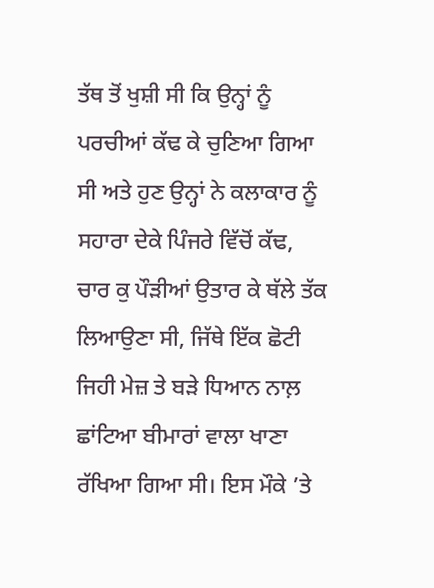ਤੱਥ ਤੋਂ ਖੁਸ਼ੀ ਸੀ ਕਿ ਉਨ੍ਹਾਂ ਨੂੰ ਪਰਚੀਆਂ ਕੱਢ ਕੇ ਚੁਣਿਆ ਗਿਆ ਸੀ ਅਤੇ ਹੁਣ ਉਨ੍ਹਾਂ ਨੇ ਕਲਾਕਾਰ ਨੂੰ ਸਹਾਰਾ ਦੇਕੇ ਪਿੰਜਰੇ ਵਿੱਚੋਂ ਕੱਢ, ਚਾਰ ਕੁ ਪੌੜੀਆਂ ਉਤਾਰ ਕੇ ਥੱਲੇ ਤੱਕ ਲਿਆਉਣਾ ਸੀ, ਜਿੱਥੇ ਇੱਕ ਛੋਟੀ ਜਿਹੀ ਮੇਜ਼ ਤੇ ਬੜੇ ਧਿਆਨ ਨਾਲ਼ ਛਾਂਟਿਆ ਬੀਮਾਰਾਂ ਵਾਲਾ ਖਾਣਾ ਰੱਖਿਆ ਗਿਆ ਸੀ। ਇਸ ਮੌਕੇ ’ਤੇ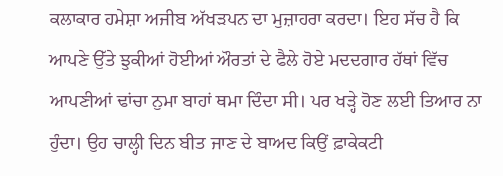ਕਲਾਕਾਰ ਹਮੇਸ਼ਾ ਅਜੀਬ ਅੱਖੜਪਨ ਦਾ ਮੁਜ਼ਾਹਰਾ ਕਰਦਾ। ਇਹ ਸੱਚ ਹੈ ਕਿ ਆਪਣੇ ਉੱਤੇ ਝੁਕੀਆਂ ਹੋਈਆਂ ਔਰਤਾਂ ਦੇ ਫੈਲੇ ਹੋਏ ਮਦਦਗਾਰ ਹੱਥਾਂ ਵਿੱਚ ਆਪਣੀਆਂ ਢਾਂਚਾ ਨੁਮਾ ਬਾਹਾਂ ਥਮਾ ਦਿੰਦਾ ਸੀ। ਪਰ ਖੜ੍ਹੇ ਹੋਣ ਲਈ ਤਿਆਰ ਨਾ ਹੁੰਦਾ। ਉਹ ਚਾਲ੍ਹੀ ਦਿਨ ਬੀਤ ਜਾਣ ਦੇ ਬਾਅਦ ਕਿਉਂ ਫ਼ਾਕੇਕਟੀ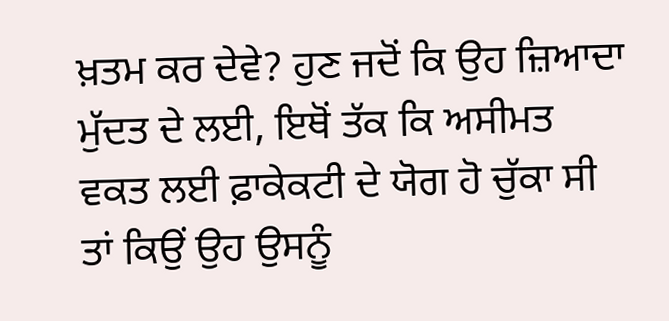ਖ਼ਤਮ ਕਰ ਦੇਵੇ? ਹੁਣ ਜਦੋਂ ਕਿ ਉਹ ਜ਼ਿਆਦਾ ਮੁੱਦਤ ਦੇ ਲਈ, ਇਥੋਂ ਤੱਕ ਕਿ ਅਸੀਮਤ ਵਕਤ ਲਈ ਫ਼ਾਕੇਕਟੀ ਦੇ ਯੋਗ ਹੋ ਚੁੱਕਾ ਸੀ ਤਾਂ ਕਿਉਂ ਉਹ ਉਸਨੂੰ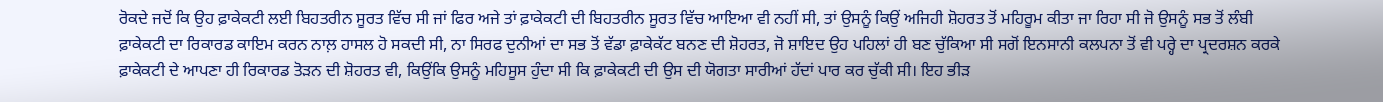ਰੋਕਦੇ ਜਦੋਂ ਕਿ ਉਹ ਫ਼ਾਕੇਕਟੀ ਲਈ ਬਿਹਤਰੀਨ ਸੂਰਤ ਵਿੱਚ ਸੀ ਜਾਂ ਫਿਰ ਅਜੇ ਤਾਂ ਫ਼ਾਕੇਕਟੀ ਦੀ ਬਿਹਤਰੀਨ ਸੂਰਤ ਵਿੱਚ ਆਇਆ ਵੀ ਨਹੀਂ ਸੀ, ਤਾਂ ਉਸਨੂੰ ਕਿਉਂ ਅਜਿਹੀ ਸ਼ੋਹਰਤ ਤੋਂ ਮਹਿਰੂਮ ਕੀਤਾ ਜਾ ਰਿਹਾ ਸੀ ਜੋ ਉਸਨੂੰ ਸਭ ਤੋਂ ਲੰਬੀ ਫ਼ਾਕੇਕਟੀ ਦਾ ਰਿਕਾਰਡ ਕਾਇਮ ਕਰਨ ਨਾਲ਼ ਹਾਸਲ ਹੋ ਸਕਦੀ ਸੀ, ਨਾ ਸਿਰਫ ਦੁਨੀਆਂ ਦਾ ਸਭ ਤੋਂ ਵੱਡਾ ਫ਼ਾਕੇਕੱਟ ਬਨਣ ਦੀ ਸ਼ੋਹਰਤ, ਜੋ ਸ਼ਾਇਦ ਉਹ ਪਹਿਲਾਂ ਹੀ ਬਣ ਚੁੱਕਿਆ ਸੀ ਸਗੋਂ ਇਨਸਾਨੀ ਕਲਪਨਾ ਤੋਂ ਵੀ ਪਰ੍ਹੇ ਦਾ ਪ੍ਰਦਰਸ਼ਨ ਕਰਕੇ ਫ਼ਾਕੇਕਟੀ ਦੇ ਆਪਣਾ ਹੀ ਰਿਕਾਰਡ ਤੋੜਨ ਦੀ ਸ਼ੋਹਰਤ ਵੀ, ਕਿਉਂਕਿ ਉਸਨੂੰ ਮਹਿਸੂਸ ਹੁੰਦਾ ਸੀ ਕਿ ਫ਼ਾਕੇਕਟੀ ਦੀ ਉਸ ਦੀ ਯੋਗਤਾ ਸਾਰੀਆਂ ਹੱਦਾਂ ਪਾਰ ਕਰ ਚੁੱਕੀ ਸੀ। ਇਹ ਭੀੜ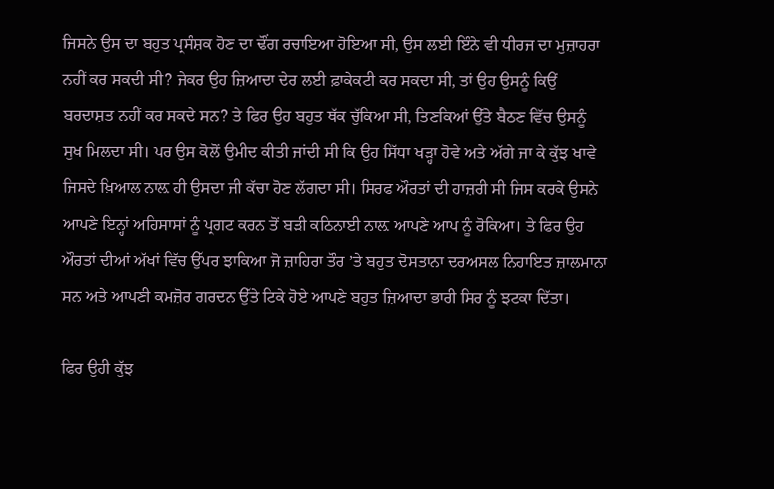ਜਿਸਨੇ ਉਸ ਦਾ ਬਹੁਤ ਪ੍ਰਸੰਸ਼ਕ ਹੋਣ ਦਾ ਢੌਂਗ ਰਚਾਇਆ ਹੋਇਆ ਸੀ, ਉਸ ਲਈ ਇੰਨੇ ਵੀ ਧੀਰਜ ਦਾ ਮੁਜ਼ਾਹਰਾ ਨਹੀਂ ਕਰ ਸਕਦੀ ਸੀ? ਜੇਕਰ ਉਹ ਜ਼ਿਆਦਾ ਦੇਰ ਲਈ ਫ਼ਾਕੇਕਟੀ ਕਰ ਸਕਦਾ ਸੀ, ਤਾਂ ਉਹ ਉਸਨੂੰ ਕਿਉਂ ਬਰਦਾਸ਼ਤ ਨਹੀਂ ਕਰ ਸਕਦੇ ਸਨ? ਤੇ ਫਿਰ ਉਹ ਬਹੁਤ ਥੱਕ ਚੁੱਕਿਆ ਸੀ, ਤਿਣਕਿਆਂ ਉੱਤੇ ਬੈਠਣ ਵਿੱਚ ਉਸਨੂੰ ਸੁਖ ਮਿਲਦਾ ਸੀ। ਪਰ ਉਸ ਕੋਲੋਂ ਉਮੀਦ ਕੀਤੀ ਜਾਂਦੀ ਸੀ ਕਿ ਉਹ ਸਿੱਧਾ ਖੜ੍ਹਾ ਹੋਵੇ ਅਤੇ ਅੱਗੇ ਜਾ ਕੇ ਕੁੱਝ ਖਾਵੇ ਜਿਸਦੇ ਖ਼ਿਆਲ ਨਾਲ਼ ਹੀ ਉਸਦਾ ਜੀ ਕੱਚਾ ਹੋਣ ਲੱਗਦਾ ਸੀ। ਸਿਰਫ ਔਰਤਾਂ ਦੀ ਹਾਜ਼ਰੀ ਸੀ ਜਿਸ ਕਰਕੇ ਉਸਨੇ ਆਪਣੇ ਇਨ੍ਹਾਂ ਅਹਿਸਾਸਾਂ ਨੂੰ ਪ੍ਰਗਟ ਕਰਨ ਤੋਂ ਬੜੀ ਕਠਿਨਾਈ ਨਾਲ਼ ਆਪਣੇ ਆਪ ਨੂੰ ਰੋਕਿਆ। ਤੇ ਫਿਰ ਉਹ ਔਰਤਾਂ ਦੀਆਂ ਅੱਖਾਂ ਵਿੱਚ ਉੱਪਰ ਝਾਕਿਆ ਜੋ ਜ਼ਾਹਿਰਾ ਤੌਰ ’ਤੇ ਬਹੁਤ ਦੋਸਤਾਨਾ ਦਰਅਸਲ ਨਿਹਾਇਤ ਜ਼ਾਲਮਾਨਾ ਸਨ ਅਤੇ ਆਪਣੀ ਕਮਜ਼ੋਰ ਗਰਦਨ ਉੱਤੇ ਟਿਕੇ ਹੋਏ ਆਪਣੇ ਬਹੁਤ ਜ਼ਿਆਦਾ ਭਾਰੀ ਸਿਰ ਨੂੰ ਝਟਕਾ ਦਿੱਤਾ।

ਫਿਰ ਉਹੀ ਕੁੱਝ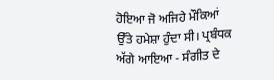ਹੋਇਆ ਜੋ ਅਜਿਹੇ ਮੌਕਿਆਂ ਉੱਤੇ ਹਮੇਸ਼ਾ ਹੁੰਦਾ ਸੀ। ਪ੍ਰਬੰਧਕ ਅੱਗੇ ਆਇਆ - ਸੰਗੀਤ ਦੇ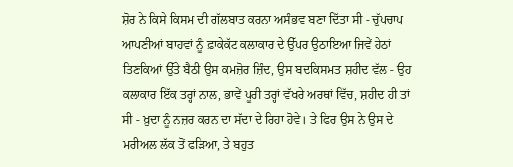ਸ਼ੋਰ ਨੇ ਕਿਸੇ ਕਿਸਮ ਦੀ ਗੱਲਬਾਤ ਕਰਨਾ ਅਸੰਭਵ ਬਣਾ ਦਿੱਤਾ ਸੀ - ਚੁੱਪਚਾਪ ਆਪਣੀਆਂ ਬਾਹਵਾਂ ਨੂੰ ਫ਼ਾਕੇਕੱਟ ਕਲਾਕਾਰ ਦੇ ਉੱਪਰ ਉਠਾਇਆ ਜਿਵੇਂ ਹੇਠਾਂ ਤਿਣਕਿਆਂ ਉੱਤੇ ਬੈਠੀ ਉਸ ਕਮਜ਼ੋਰ ਜ਼ਿੰਦ, ਉਸ ਬਦਕਿਸਮਤ ਸ਼ਹੀਦ ਵੱਲ - ਉਹ ਕਲਾਕਾਰ ਇੱਕ ਤਰ੍ਹਾਂ ਨਾਲ, ਭਾਵੇਂ ਪੂਰੀ ਤਰ੍ਹਾਂ ਵੱਖਰੇ ਅਰਥਾਂ ਵਿੱਚ, ਸ਼ਹੀਦ ਹੀ ਤਾਂ ਸੀ - ਖ਼ੁਦਾ ਨੂੰ ਨਜ਼ਰ ਕਰਨ ਦਾ ਸੱਦਾ ਦੇ ਰਿਹਾ ਹੋਵੇ। ਤੇ ਫਿਰ ਉਸ ਨੇ ਉਸ ਦੇ ਮਰੀਅਲ ਲੱਕ ਤੋਂ ਫੜਿਆ, ਤੇ ਬਹੁਤ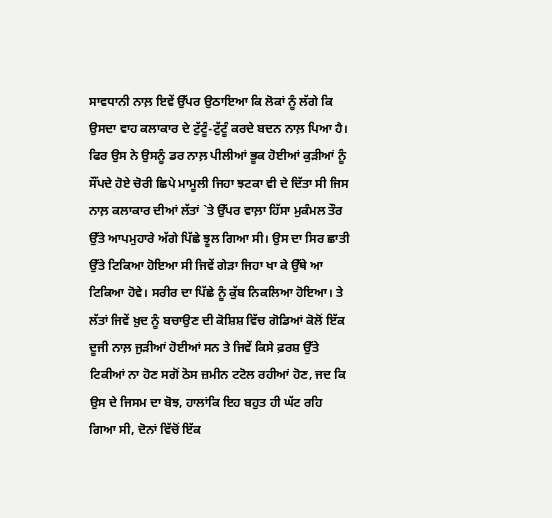ਸਾਵਧਾਨੀ ਨਾਲ਼ ਇਵੇਂ ਉੱਪਰ ਉਠਾਇਆ ਕਿ ਲੋਕਾਂ ਨੂੰ ਲੱਗੇ ਕਿ ਉਸਦਾ ਵਾਹ ਕਲਾਕਾਰ ਦੇ ਟੁੱਟੂੰ-ਟੁੱਟੂੰ ਕਰਦੇ ਬਦਨ ਨਾਲ਼ ਪਿਆ ਹੈ। ਫਿਰ ਉਸ ਨੇ ਉਸਨੂੰ ਡਰ ਨਾਲ਼ ਪੀਲੀਆਂ ਭੂਕ ਹੋਈਆਂ ਕੁੜੀਆਂ ਨੂੰ ਸੌਂਪਦੇ ਹੋਏ ਚੋਰੀ ਛਿਪੇ ਮਾਮੂਲੀ ਜਿਹਾ ਝਟਕਾ ਵੀ ਦੇ ਦਿੱਤਾ ਸੀ ਜਿਸ ਨਾਲ਼ ਕਲਾਕਾਰ ਦੀਆਂ ਲੱਤਾਂ `ਤੇ ਉੱਪਰ ਵਾਲ਼ਾ ਹਿੱਸਾ ਮੁਕੰਮਲ ਤੌਰ ਉੱਤੇ ਆਪਮੁਹਾਰੇ ਅੱਗੇ ਪਿੱਛੇ ਝੂਲ ਗਿਆ ਸੀ। ਉਸ ਦਾ ਸਿਰ ਛਾਤੀ ਉੱਤੇ ਟਿਕਿਆ ਹੋਇਆ ਸੀ ਜਿਵੇਂ ਗੇੜਾ ਜਿਹਾ ਖਾ ਕੇ ਉੱਥੇ ਆ ਟਿਕਿਆ ਹੋਵੇ। ਸਰੀਰ ਦਾ ਪਿੱਛੇ ਨੂੰ ਕੁੱਬ ਨਿਕਲਿਆ ਹੋਇਆ। ਤੇ ਲੱਤਾਂ ਜਿਵੇਂ ਖ਼ੁਦ ਨੂੰ ਬਚਾਉਣ ਦੀ ਕੋਸ਼ਿਸ਼ ਵਿੱਚ ਗੋਡਿਆਂ ਕੋਲੋਂ ਇੱਕ ਦੂਜੀ ਨਾਲ਼ ਜੁੜੀਆਂ ਹੋਈਆਂ ਸਨ ਤੇ ਜਿਵੇਂ ਕਿਸੇ ਫ਼ਰਸ਼ ਉੱਤੇ ਟਿਕੀਆਂ ਨਾ ਹੋਣ ਸਗੋਂ ਠੋਸ ਜ਼ਮੀਨ ਟਟੋਲ ਰਹੀਆਂ ਹੋਣ, ਜਦ ਕਿ ਉਸ ਦੇ ਜਿਸਮ ਦਾ ਬੋਝ, ਹਾਲਾਂਕਿ ਇਹ ਬਹੁਤ ਹੀ ਘੱਟ ਰਹਿ ਗਿਆ ਸੀ, ਦੋਨਾਂ ਵਿੱਚੋਂ ਇੱਕ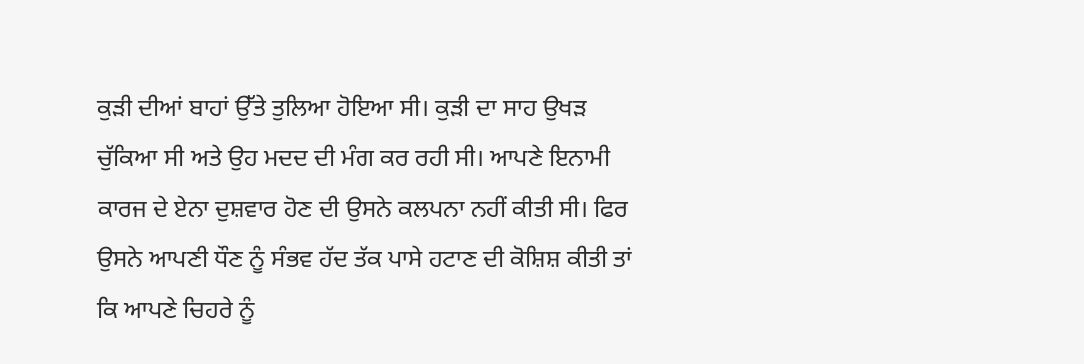ਕੁੜੀ ਦੀਆਂ ਬਾਹਾਂ ਉੱਤੇ ਤੁਲਿਆ ਹੋਇਆ ਸੀ। ਕੁੜੀ ਦਾ ਸਾਹ ਉਖੜ ਚੁੱਕਿਆ ਸੀ ਅਤੇ ਉਹ ਮਦਦ ਦੀ ਮੰਗ ਕਰ ਰਹੀ ਸੀ। ਆਪਣੇ ਇਨਾਮੀ ਕਾਰਜ ਦੇ ਏਨਾ ਦੁਸ਼ਵਾਰ ਹੋਣ ਦੀ ਉਸਨੇ ਕਲਪਨਾ ਨਹੀਂ ਕੀਤੀ ਸੀ। ਫਿਰ ਉਸਨੇ ਆਪਣੀ ਧੌਣ ਨੂੰ ਸੰਭਵ ਹੱਦ ਤੱਕ ਪਾਸੇ ਹਟਾਣ ਦੀ ਕੋਸ਼ਿਸ਼ ਕੀਤੀ ਤਾਂ ਕਿ ਆਪਣੇ ਚਿਹਰੇ ਨੂੰ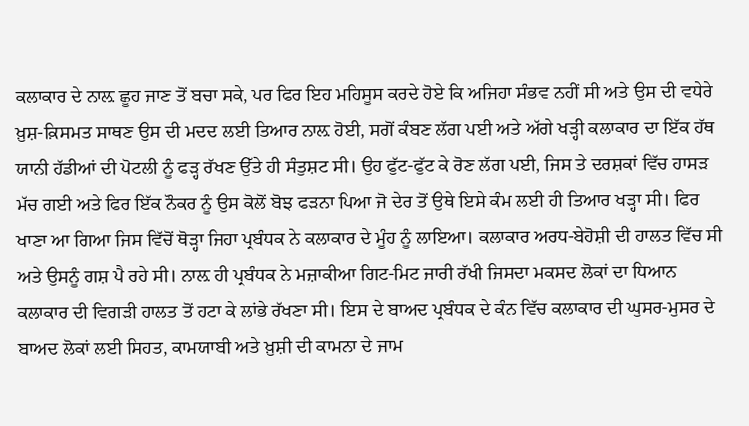ਕਲਾਕਾਰ ਦੇ ਨਾਲ਼ ਛੂਹ ਜਾਣ ਤੋਂ ਬਚਾ ਸਕੇ, ਪਰ ਫਿਰ ਇਹ ਮਹਿਸੂਸ ਕਰਦੇ ਹੋਏ ਕਿ ਅਜਿਹਾ ਸੰਭਵ ਨਹੀਂ ਸੀ ਅਤੇ ਉਸ ਦੀ ਵਧੇਰੇ ਖ਼ੁਸ਼-ਕ਼ਿਸਮਤ ਸਾਥਣ ਉਸ ਦੀ ਮਦਦ ਲਈ ਤਿਆਰ ਨਾਲ਼ ਹੋਈ, ਸਗੋਂ ਕੰਬਣ ਲੱਗ ਪਈ ਅਤੇ ਅੱਗੇ ਖੜ੍ਹੀ ਕਲਾਕਾਰ ਦਾ ਇੱਕ ਹੱਥ ਯਾਨੀ ਹੱਡੀਆਂ ਦੀ ਪੋਟਲੀ ਨੂੰ ਫੜ੍ਹ ਰੱਖਣ ਉੱਤੇ ਹੀ ਸੰਤੁਸ਼ਟ ਸੀ। ਉਹ ਫੁੱਟ-ਫੁੱਟ ਕੇ ਰੋਣ ਲੱਗ ਪਈ, ਜਿਸ ਤੇ ਦਰਸ਼ਕਾਂ ਵਿੱਚ ਹਾਸੜ ਮੱਚ ਗਈ ਅਤੇ ਫਿਰ ਇੱਕ ਨੌਕਰ ਨੂੰ ਉਸ ਕੋਲੋਂ ਬੋਝ ਫੜਨਾ ਪਿਆ ਜੋ ਦੇਰ ਤੋਂ ਉਥੇ ਇਸੇ ਕੰਮ ਲਈ ਹੀ ਤਿਆਰ ਖੜ੍ਹਾ ਸੀ। ਫਿਰ ਖਾਣਾ ਆ ਗਿਆ ਜਿਸ ਵਿੱਚੋਂ ਥੋੜ੍ਹਾ ਜਿਹਾ ਪ੍ਰਬੰਧਕ ਨੇ ਕਲਾਕਾਰ ਦੇ ਮੂੰਹ ਨੂੰ ਲਾਇਆ। ਕਲਾਕਾਰ ਅਰਧ-ਬੇਹੋਸ਼ੀ ਦੀ ਹਾਲਤ ਵਿੱਚ ਸੀ ਅਤੇ ਉਸਨੂੰ ਗਸ਼ ਪੈ ਰਹੇ ਸੀ। ਨਾਲ਼ ਹੀ ਪ੍ਰਬੰਧਕ ਨੇ ਮਜ਼ਾਕੀਆ ਗਿਟ-ਮਿਟ ਜਾਰੀ ਰੱਖੀ ਜਿਸਦਾ ਮਕਸਦ ਲੋਕਾਂ ਦਾ ਧਿਆਨ ਕਲਾਕਾਰ ਦੀ ਵਿਗੜੀ ਹਾਲਤ ਤੋਂ ਹਟਾ ਕੇ ਲਾਂਭੇ ਰੱਖਣਾ ਸੀ। ਇਸ ਦੇ ਬਾਅਦ ਪ੍ਰਬੰਧਕ ਦੇ ਕੰਨ ਵਿੱਚ ਕਲਾਕਾਰ ਦੀ ਘੁਸਰ-ਮੁਸਰ ਦੇ ਬਾਅਦ ਲੋਕਾਂ ਲਈ ਸਿਹਤ, ਕਾਮਯਾਬੀ ਅਤੇ ਖ਼ੁਸ਼ੀ ਦੀ ਕਾਮਨਾ ਦੇ ਜਾਮ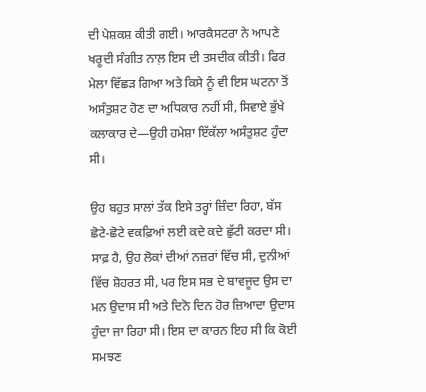ਦੀ ਪੇਸ਼ਕਸ਼ ਕੀਤੀ ਗਈ। ਆਰਕੈਸਟਰਾ ਨੇ ਆਪਣੇ ਖਰੂਦੀ ਸੰਗੀਤ ਨਾਲ਼ ਇਸ ਦੀ ਤਸਦੀਕ ਕੀਤੀ। ਫਿਰ ਮੇਲਾ ਵਿੱਛੜ ਗਿਆ ਅਤੇ ਕਿਸੇ ਨੂੰ ਵੀ ਇਸ ਘਟਨਾ ਤੋਂ ਅਸੰਤੁਸ਼ਟ ਹੋਣ ਦਾ ਅਧਿਕਾਰ ਨਹੀਂ ਸੀ, ਸਿਵਾਏ ਭੁੱਖੇ ਕਲਾਕਾਰ ਦੇ—ਉਹੀ ਹਮੇਸ਼ਾ ਇੱਕੱਲਾ ਅਸੰਤੁਸ਼ਟ ਹੁੰਦਾ ਸੀ।

ਉਹ ਬਹੁਤ ਸਾਲਾਂ ਤੱਕ ਇਸੇ ਤਰ੍ਹਾਂ ਜ਼ਿੰਦਾ ਰਿਹਾ, ਬੱਸ ਛੋਟੇ-ਛੋਟੇ ਵਕਫ਼ਿਆਂ ਲਈ ਕਦੇ ਕਦੇ ਛੁੱਟੀ ਕਰਦਾ ਸੀ। ਸਾਫ਼ ਹੈ, ਉਹ ਲੋਕਾਂ ਦੀਆਂ ਨਜ਼ਰਾਂ ਵਿੱਚ ਸੀ, ਦੁਨੀਆਂ ਵਿੱਚ ਸ਼ੋਹਰਤ ਸੀ, ਪਰ ਇਸ ਸਭ ਦੇ ਬਾਵਜੂਦ ਉਸ ਦਾ ਮਨ ਉਦਾਸ ਸੀ ਅਤੇ ਦਿਨੋ ਦਿਨ ਹੋਰ ਜ਼ਿਆਦਾ ਉਦਾਸ ਹੁੰਦਾ ਜਾ ਰਿਹਾ ਸੀ। ਇਸ ਦਾ ਕਾਰਨ ਇਹ ਸੀ ਕਿ ਕੋਈ ਸਮਝਣ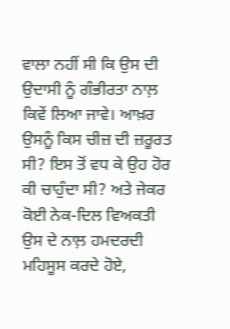ਵਾਲਾ ਨਹੀਂ ਸੀ ਕਿ ਉਸ ਦੀ ਉਦਾਸੀ ਨੂੰ ਗੰਭੀਰਤਾ ਨਾਲ਼ ਕਿਵੇਂ ਲਿਆ ਜਾਵੇ। ਆਖ਼ਰ ਉਸਨੂੰ ਕਿਸ ਚੀਜ਼ ਦੀ ਜ਼ਰੂਰਤ ਸੀ? ਇਸ ਤੋਂ ਵਧ ਕੇ ਉਹ ਹੋਰ ਕੀ ਚਾਹੁੰਦਾ ਸੀ? ਅਤੇ ਜੇਕਰ ਕੋਈ ਨੇਕ-ਦਿਲ ਵਿਅਕਤੀ ਉਸ ਦੇ ਨਾਲ਼ ਹਮਦਰਦੀ ਮਹਿਸੂਸ ਕਰਦੇ ਹੋਏ,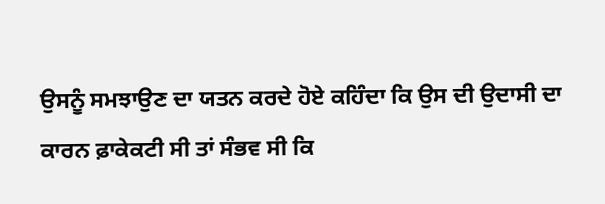ਉਸਨੂੰ ਸਮਝਾਉਣ ਦਾ ਯਤਨ ਕਰਦੇ ਹੋਏ ਕਹਿੰਦਾ ਕਿ ਉਸ ਦੀ ਉਦਾਸੀ ਦਾ ਕਾਰਨ ਫ਼ਾਕੇਕਟੀ ਸੀ ਤਾਂ ਸੰਭਵ ਸੀ ਕਿ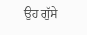ਉਹ ਗੁੱਸੇ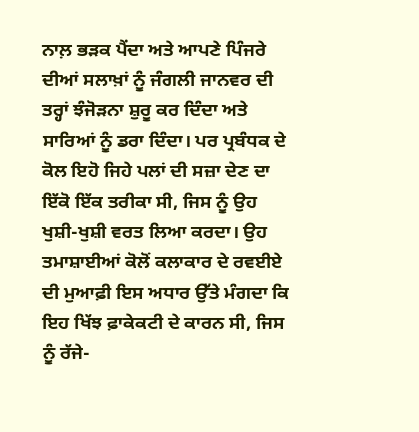ਨਾਲ਼ ਭੜਕ ਪੈਂਦਾ ਅਤੇ ਆਪਣੇ ਪਿੰਜਰੇ ਦੀਆਂ ਸਲਾਖ਼ਾਂ ਨੂੰ ਜੰਗਲੀ ਜਾਨਵਰ ਦੀ ਤਰ੍ਹਾਂ ਝੰਜੋੜਨਾ ਸ਼ੁਰੂ ਕਰ ਦਿੰਦਾ ਅਤੇ ਸਾਰਿਆਂ ਨੂੰ ਡਰਾ ਦਿੰਦਾ। ਪਰ ਪ੍ਰਬੰਧਕ ਦੇ ਕੋਲ ਇਹੋ ਜਿਹੇ ਪਲਾਂ ਦੀ ਸਜ਼ਾ ਦੇਣ ਦਾ ਇੱਕੋ ਇੱਕ ਤਰੀਕਾ ਸੀ, ਜਿਸ ਨੂੰ ਉਹ ਖੁਸ਼ੀ-ਖੁਸ਼ੀ ਵਰਤ ਲਿਆ ਕਰਦਾ। ਉਹ ਤਮਾਸ਼ਾਈਆਂ ਕੋਲੋਂ ਕਲਾਕਾਰ ਦੇ ਰਵਈਏ ਦੀ ਮੁਆਫ਼ੀ ਇਸ ਅਧਾਰ ਉੱਤੇ ਮੰਗਦਾ ਕਿ ਇਹ ਖਿੱਝ ਫ਼ਾਕੇਕਟੀ ਦੇ ਕਾਰਨ ਸੀ, ਜਿਸ ਨੂੰ ਰੱਜੇ-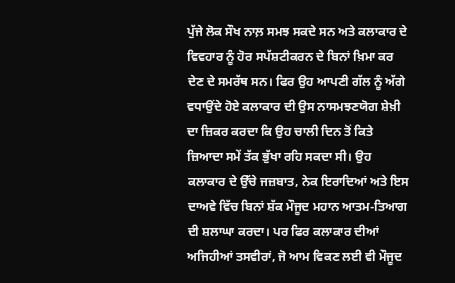ਪੁੱਜੇ ਲੋਕ ਸੌਖ ਨਾਲ਼ ਸਮਝ ਸਕਦੇ ਸਨ ਅਤੇ ਕਲਾਕਾਰ ਦੇ ਵਿਵਹਾਰ ਨੂੰ ਹੋਰ ਸਪੱਸ਼ਟੀਕਰਨ ਦੇ ਬਿਨਾਂ ਖ਼ਿਮਾ ਕਰ ਦੇਣ ਦੇ ਸਮਰੱਥ ਸਨ। ਫਿਰ ਉਹ ਆਪਣੀ ਗੱਲ ਨੂੰ ਅੱਗੇ ਵਧਾਉਂਦੇ ਹੋਏ ਕਲਾਕਾਰ ਦੀ ਉਸ ਨਾਸਮਝਣਯੋਗ ਸ਼ੇਖ਼ੀ ਦਾ ਜ਼ਿਕਰ ਕਰਦਾ ਕਿ ਉਹ ਚਾਲੀ ਦਿਨ ਤੋਂ ਕਿਤੇ ਜ਼ਿਆਦਾ ਸਮੇਂ ਤੱਕ ਭੁੱਖਾ ਰਹਿ ਸਕਦਾ ਸੀ। ਉਹ ਕਲਾਕਾਰ ਦੇ ਉੱਚੇ ਜਜ਼ਬਾਤ, ਨੇਕ ਇਰਾਦਿਆਂ ਅਤੇ ਇਸ ਦਾਅਵੇ ਵਿੱਚ ਬਿਨਾਂ ਸ਼ੱਕ ਮੌਜੂਦ ਮਹਾਨ ਆਤਮ-ਤਿਆਗ ਦੀ ਸ਼ਲਾਘਾ ਕਰਦਾ। ਪਰ ਫਿਰ ਕਲਾਕਾਰ ਦੀਆਂ ਅਜਿਹੀਆਂ ਤਸਵੀਰਾਂ, ਜੋ ਆਮ ਵਿਕਣ ਲਈ ਵੀ ਮੌਜੂਦ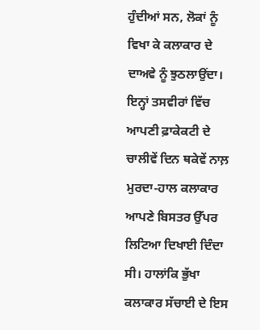ਹੁੰਦੀਆਂ ਸਨ, ਲੋਕਾਂ ਨੂੰ ਵਿਖਾ ਕੇ ਕਲਾਕਾਰ ਦੇ ਦਾਅਵੇ ਨੂੰ ਝੁਠਲਾਉਂਦਾ। ਇਨ੍ਹਾਂ ਤਸਵੀਰਾਂ ਵਿੱਚ ਆਪਣੀ ਫ਼ਾਕੇਕਟੀ ਦੇ ਚਾਲੀਵੇਂ ਦਿਨ ਥਕੇਵੇਂ ਨਾਲ਼ ਮੁਰਦਾ-ਹਾਲ ਕਲਾਕਾਰ ਆਪਣੇ ਬਿਸਤਰ ਉੱਪਰ ਲਿਟਿਆ ਦਿਖਾਈ ਦਿੰਦਾ ਸੀ। ਹਾਲਾਂਕਿ ਭੁੱਖਾ ਕਲਾਕਾਰ ਸੱਚਾਈ ਦੇ ਇਸ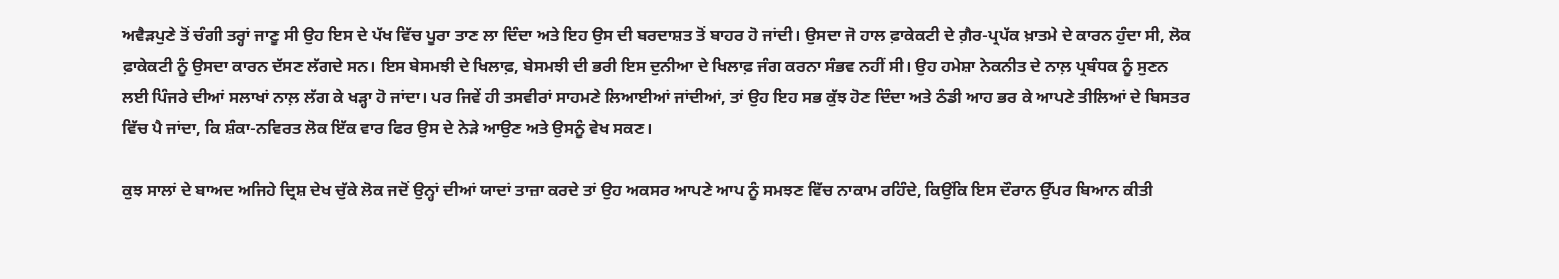ਅਵੈੜਪੁਣੇ ਤੋਂ ਚੰਗੀ ਤਰ੍ਹਾਂ ਜਾਣੂ ਸੀ ਉਹ ਇਸ ਦੇ ਪੱਖ ਵਿੱਚ ਪੂਰਾ ਤਾਣ ਲਾ ਦਿੰਦਾ ਅਤੇ ਇਹ ਉਸ ਦੀ ਬਰਦਾਸ਼ਤ ਤੋਂ ਬਾਹਰ ਹੋ ਜਾਂਦੀ। ਉਸਦਾ ਜੋ ਹਾਲ ਫ਼ਾਕੇਕਟੀ ਦੇ ਗ਼ੈਰ-ਪ੍ਰਪੱਕ ਖ਼ਾਤਮੇ ਦੇ ਕਾਰਨ ਹੁੰਦਾ ਸੀ, ਲੋਕ ਫ਼ਾਕੇਕਟੀ ਨੂੰ ਉਸਦਾ ਕਾਰਨ ਦੱਸਣ ਲੱਗਦੇ ਸਨ। ਇਸ ਬੇਸਮਝੀ ਦੇ ਖਿਲਾਫ਼, ਬੇਸਮਝੀ ਦੀ ਭਰੀ ਇਸ ਦੁਨੀਆ ਦੇ ਖਿਲਾਫ਼ ਜੰਗ ਕਰਨਾ ਸੰਭਵ ਨਹੀਂ ਸੀ। ਉਹ ਹਮੇਸ਼ਾ ਨੇਕਨੀਤ ਦੇ ਨਾਲ਼ ਪ੍ਰਬੰਧਕ ਨੂੰ ਸੁਣਨ ਲਈ ਪਿੰਜਰੇ ਦੀਆਂ ਸਲਾਖਾਂ ਨਾਲ਼ ਲੱਗ ਕੇ ਖੜ੍ਹਾ ਹੋ ਜਾਂਦਾ। ਪਰ ਜਿਵੇਂ ਹੀ ਤਸਵੀਰਾਂ ਸਾਹਮਣੇ ਲਿਆਈਆਂ ਜਾਂਦੀਆਂ, ਤਾਂ ਉਹ ਇਹ ਸਭ ਕੁੱਝ ਹੋਣ ਦਿੰਦਾ ਅਤੇ ਠੰਡੀ ਆਹ ਭਰ ਕੇ ਆਪਣੇ ਤੀਲਿਆਂ ਦੇ ਬਿਸਤਰ ਵਿੱਚ ਪੈ ਜਾਂਦਾ, ਕਿ ਸ਼ੰਕਾ-ਨਵਿਰਤ ਲੋਕ ਇੱਕ ਵਾਰ ਫਿਰ ਉਸ ਦੇ ਨੇੜੇ ਆਉਣ ਅਤੇ ਉਸਨੂੰ ਵੇਖ ਸਕਣ।

ਕੁਝ ਸਾਲਾਂ ਦੇ ਬਾਅਦ ਅਜਿਹੇ ਦ੍ਰਿਸ਼ ਦੇਖ ਚੁੱਕੇ ਲੋਕ ਜਦੋਂ ਉਨ੍ਹਾਂ ਦੀਆਂ ਯਾਦਾਂ ਤਾਜ਼ਾ ਕਰਦੇ ਤਾਂ ਉਹ ਅਕਸਰ ਆਪਣੇ ਆਪ ਨੂੰ ਸਮਝਣ ਵਿੱਚ ਨਾਕਾਮ ਰਹਿੰਦੇ, ਕਿਉਂਕਿ ਇਸ ਦੌਰਾਨ ਉੱਪਰ ਬਿਆਨ ਕੀਤੀ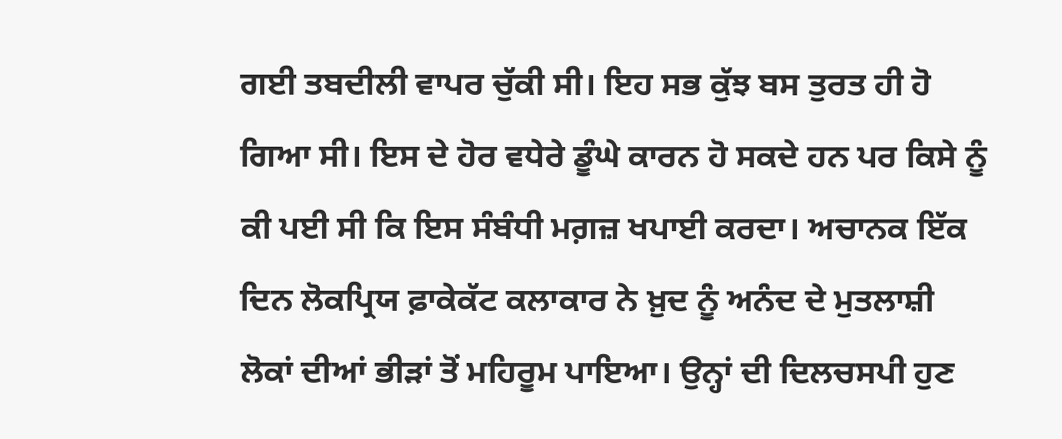ਗਈ ਤਬਦੀਲੀ ਵਾਪਰ ਚੁੱਕੀ ਸੀ। ਇਹ ਸਭ ਕੁੱਝ ਬਸ ਤੁਰਤ ਹੀ ਹੋ ਗਿਆ ਸੀ। ਇਸ ਦੇ ਹੋਰ ਵਧੇਰੇ ਡੂੰਘੇ ਕਾਰਨ ਹੋ ਸਕਦੇ ਹਨ ਪਰ ਕਿਸੇ ਨੂੰ ਕੀ ਪਈ ਸੀ ਕਿ ਇਸ ਸੰਬੰਧੀ ਮਗ਼ਜ਼ ਖਪਾਈ ਕਰਦਾ। ਅਚਾਨਕ ਇੱਕ ਦਿਨ ਲੋਕਪ੍ਰਿਯ ਫ਼ਾਕੇਕੱਟ ਕਲਾਕਾਰ ਨੇ ਖ਼ੁਦ ਨੂੰ ਅਨੰਦ ਦੇ ਮੁਤਲਾਸ਼ੀ ਲੋਕਾਂ ਦੀਆਂ ਭੀੜਾਂ ਤੋਂ ਮਹਿਰੂਮ ਪਾਇਆ। ਉਨ੍ਹਾਂ ਦੀ ਦਿਲਚਸਪੀ ਹੁਣ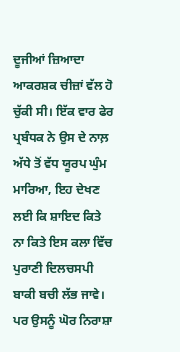ਦੂਜੀਆਂ ਜ਼ਿਆਦਾ ਆਕਰਸ਼ਕ ਚੀਜ਼ਾਂ ਵੱਲ ਹੋ ਚੁੱਕੀ ਸੀ। ਇੱਕ ਵਾਰ ਫੇਰ ਪ੍ਰਬੰਧਕ ਨੇ ਉਸ ਦੇ ਨਾਲ਼ ਅੱਧੇ ਤੋਂ ਵੱਧ ਯੂਰਪ ਘੁੰਮ ਮਾਰਿਆ, ਇਹ ਦੇਖਣ ਲਈ ਕਿ ਸ਼ਾਇਦ ਕਿਤੇ ਨਾ ਕਿਤੇ ਇਸ ਕਲਾ ਵਿੱਚ ਪੁਰਾਣੀ ਦਿਲਚਸਪੀ ਬਾਕੀ ਬਚੀ ਲੱਭ ਜਾਵੇ। ਪਰ ਉਸਨੂੰ ਘੋਰ ਨਿਰਾਸ਼ਾ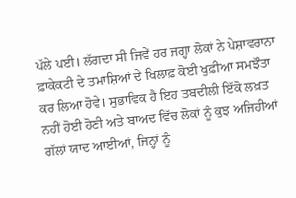ਪੱਲੇ ਪਈ। ਲੱਗਦਾ ਸੀ ਜਿਵੇਂ ਹਰ ਜਗ੍ਹਾ ਲੋਕਾਂ ਨੇ ਪੇਸ਼ਾਵਰਾਨਾ ਫ਼ਾਕੇਕਟੀ ਦੇ ਤਮਾਸ਼ਿਆਂ ਦੇ ਖਿਲਾਫ਼ ਕੋਈ ਖੁਫ਼ੀਆ ਸਮਝੌਤਾ ਕਰ ਲਿਆ ਹੋਵੇ। ਸੁਭਾਵਿਕ ਹੈ ਇਹ ਤਬਦੀਲੀ ਇੱਕੋ ਲਖ਼ਤ ਨਹੀਂ ਹੋਈ ਹੋਣੀ ਅਤੇ ਬਾਅਦ ਵਿੱਚ ਲੋਕਾਂ ਨੂੰ ਕੁਝ ਅਜਿਹੀਆਂ ਗੱਲਾਂ ਯਾਦ ਆਈਆਂ, ਜਿਨ੍ਹਾਂ ਨੂੰ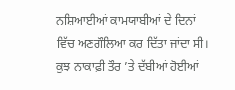ਨਸ਼ਿਆਈਆਂ ਕਾਮਯਾਬੀਆਂ ਦੇ ਦਿਨਾਂ ਵਿੱਚ ਅਣਗੌਲਿਆ ਕਰ ਦਿੱਤਾ ਜਾਂਦਾ ਸੀ। ਕੁਝ ਨਾਕਾਫ਼ੀ ਤੌਰ ’ਤੇ ਦੱਬੀਆਂ ਹੋਈਆਂ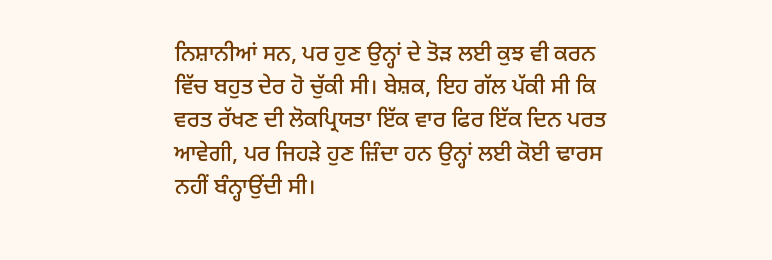ਨਿਸ਼ਾਨੀਆਂ ਸਨ, ਪਰ ਹੁਣ ਉਨ੍ਹਾਂ ਦੇ ਤੋੜ ਲਈ ਕੁਝ ਵੀ ਕਰਨ ਵਿੱਚ ਬਹੁਤ ਦੇਰ ਹੋ ਚੁੱਕੀ ਸੀ। ਬੇਸ਼ਕ, ਇਹ ਗੱਲ ਪੱਕੀ ਸੀ ਕਿ ਵਰਤ ਰੱਖਣ ਦੀ ਲੋਕਪ੍ਰਿਯਤਾ ਇੱਕ ਵਾਰ ਫਿਰ ਇੱਕ ਦਿਨ ਪਰਤ ਆਵੇਗੀ, ਪਰ ਜਿਹੜੇ ਹੁਣ ਜ਼ਿੰਦਾ ਹਨ ਉਨ੍ਹਾਂ ਲਈ ਕੋਈ ਢਾਰਸ ਨਹੀਂ ਬੰਨ੍ਹਾਉਂਦੀ ਸੀ।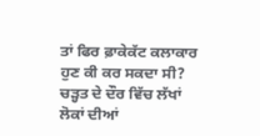ਤਾਂ ਫਿਰ ਫ਼ਾਕੇਕੱਟ ਕਲਾਕਾਰ ਹੁਣ ਕੀ ਕਰ ਸਕਦਾ ਸੀ? ਚੜ੍ਹਤ ਦੇ ਦੌਰ ਵਿੱਚ ਲੱਖਾਂ ਲੋਕਾਂ ਦੀਆਂ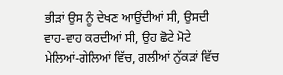ਭੀੜਾਂ ਉਸ ਨੂੰ ਦੇਖਣ ਆਉਂਦੀਆਂ ਸੀ, ਉਸਦੀ ਵਾਹ-ਵਾਹ ਕਰਦੀਆਂ ਸੀ, ਉਹ ਛੋਟੇ ਮੋਟੇ ਮੇਲਿਆਂ-ਗੇਲਿਆਂ ਵਿੱਚ, ਗਲੀਆਂ ਨੁੱਕੜਾਂ ਵਿੱਚ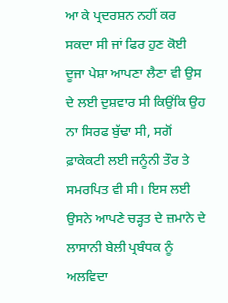ਆ ਕੇ ਪ੍ਰਦਰਸ਼ਨ ਨਹੀਂ ਕਰ ਸਕਦਾ ਸੀ ਜਾਂ ਫਿਰ ਹੁਣ ਕੋਈ ਦੂਜਾ ਪੇਸ਼ਾ ਆਪਣਾ ਲੈਣਾ ਵੀ ਉਸ ਦੇ ਲਈ ਦੁਸ਼ਵਾਰ ਸੀ ਕਿਉਂਕਿ ਉਹ ਨਾ ਸਿਰਫ ਬੁੱਢਾ ਸੀ, ਸਗੋਂ ਫ਼ਾਕੇਕਟੀ ਲਈ ਜਨੂੰਨੀ ਤੌਰ ਤੇ ਸਮਰਪਿਤ ਵੀ ਸੀ। ਇਸ ਲਈ ਉਸਨੇ ਆਪਣੇ ਚੜ੍ਹਤ ਦੇ ਜ਼ਮਾਨੇ ਦੇ ਲਾਸਾਨੀ ਬੇਲੀ ਪ੍ਰਬੰਧਕ ਨੂੰ ਅਲਵਿਦਾ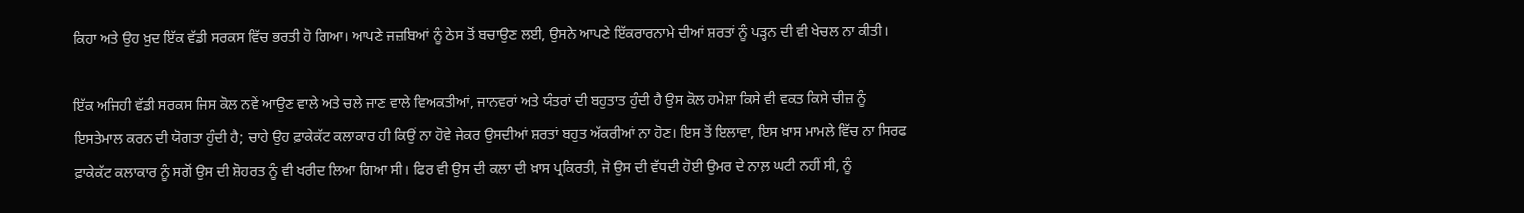ਕਿਹਾ ਅਤੇ ਉਹ ਖ਼ੁਦ ਇੱਕ ਵੱਡੀ ਸਰਕਸ ਵਿੱਚ ਭਰਤੀ ਹੋ ਗਿਆ। ਆਪਣੇ ਜਜ਼ਬਿਆਂ ਨੂੰ ਠੇਸ ਤੋਂ ਬਚਾਉਣ ਲਈ, ਉਸਨੇ ਆਪਣੇ ਇੱਕਰਾਰਨਾਮੇ ਦੀਆਂ ਸ਼ਰਤਾਂ ਨੂੰ ਪੜ੍ਹਨ ਦੀ ਵੀ ਖੇਚਲ ਨਾ ਕੀਤੀ।

ਇੱਕ ਅਜਿਹੀ ਵੱਡੀ ਸਰਕਸ ਜਿਸ ਕੋਲ ਨਵੇਂ ਆਉਣ ਵਾਲੇ ਅਤੇ ਚਲੇ ਜਾਣ ਵਾਲੇ ਵਿਅਕਤੀਆਂ, ਜਾਨਵਰਾਂ ਅਤੇ ਯੰਤਰਾਂ ਦੀ ਬਹੁਤਾਤ ਹੁੰਦੀ ਹੈ ਉਸ ਕੋਲ ਹਮੇਸ਼ਾ ਕਿਸੇ ਵੀ ਵਕਤ ਕਿਸੇ ਚੀਜ਼ ਨੂੰ ਇਸਤੇਮਾਲ ਕਰਨ ਦੀ ਯੋਗਤਾ ਹੁੰਦੀ ਹੈ; ਚਾਹੇ ਉਹ ਫ਼ਾਕੇਕੱਟ ਕਲਾਕਾਰ ਹੀ ਕਿਉਂ ਨਾ ਹੋਵੇ ਜੇਕਰ ਉਸਦੀਆਂ ਸ਼ਰਤਾਂ ਬਹੁਤ ਅੱਕਰੀਆਂ ਨਾ ਹੋਣ। ਇਸ ਤੋਂ ਇਲਾਵਾ, ਇਸ ਖ਼ਾਸ ਮਾਮਲੇ ਵਿੱਚ ਨਾ ਸਿਰਫ ਫ਼ਾਕੇਕੱਟ ਕਲਾਕਾਰ ਨੂੰ ਸਗੋਂ ਉਸ ਦੀ ਸ਼ੋਹਰਤ ਨੂੰ ਵੀ ਖਰੀਦ ਲਿਆ ਗਿਆ ਸੀ। ਫਿਰ ਵੀ ਉਸ ਦੀ ਕਲਾ ਦੀ ਖ਼ਾਸ ਪ੍ਰਕਿਰਤੀ, ਜੋ ਉਸ ਦੀ ਵੱਧਦੀ ਹੋਈ ਉਮਰ ਦੇ ਨਾਲ਼ ਘਟੀ ਨਹੀਂ ਸੀ, ਨੂੰ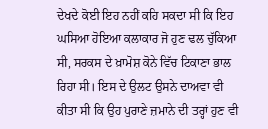ਦੇਖਦੇ ਕੋਈ ਇਹ ਨਹੀਂ ਕਹਿ ਸਕਦਾ ਸੀ ਕਿ ਇਹ ਘਸਿਆ ਹੋਇਆ ਕਲਾਕਾਰ ਜੋ ਹੁਣ ਢਲ ਚੁੱਕਿਆ ਸੀ, ਸਰਕਸ ਦੇ ਖ਼ਾਮੋਸ਼ ਕੋਨੇ ਵਿੱਚ ਟਿਕਾਣਾ ਭਾਲ ਰਿਹਾ ਸੀ। ਇਸ ਦੇ ਉਲਟ ਉਸਨੇ ਦਾਅਵਾ ਵੀ ਕੀਤਾ ਸੀ ਕਿ ਉਹ ਪੁਰਾਣੇ ਜ਼ਮਾਨੇ ਦੀ ਤਰ੍ਹਾਂ ਹੁਣ ਵੀ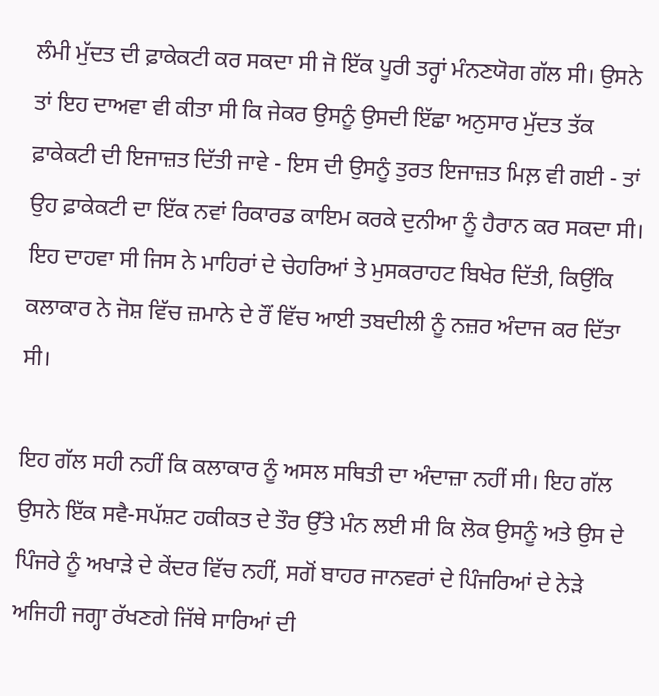ਲੰਮੀ ਮੁੱਦਤ ਦੀ ਫ਼ਾਕੇਕਟੀ ਕਰ ਸਕਦਾ ਸੀ ਜੋ ਇੱਕ ਪੂਰੀ ਤਰ੍ਹਾਂ ਮੰਨਣਯੋਗ ਗੱਲ ਸੀ। ਉਸਨੇ ਤਾਂ ਇਹ ਦਾਅਵਾ ਵੀ ਕੀਤਾ ਸੀ ਕਿ ਜੇਕਰ ਉਸਨੂੰ ਉਸਦੀ ਇੱਛਾ ਅਨੁਸਾਰ ਮੁੱਦਤ ਤੱਕ ਫ਼ਾਕੇਕਟੀ ਦੀ ਇਜਾਜ਼ਤ ਦਿੱਤੀ ਜਾਵੇ - ਇਸ ਦੀ ਉਸਨੂੰ ਤੁਰਤ ਇਜਾਜ਼ਤ ਮਿਲ਼ ਵੀ ਗਈ - ਤਾਂ ਉਹ ਫ਼ਾਕੇਕਟੀ ਦਾ ਇੱਕ ਨਵਾਂ ਰਿਕਾਰਡ ਕਾਇਮ ਕਰਕੇ ਦੁਨੀਆ ਨੂੰ ਹੈਰਾਨ ਕਰ ਸਕਦਾ ਸੀ। ਇਹ ਦਾਹਵਾ ਸੀ ਜਿਸ ਨੇ ਮਾਹਿਰਾਂ ਦੇ ਚੇਹਰਿਆਂ ਤੇ ਮੁਸਕਰਾਹਟ ਬਿਖੇਰ ਦਿੱਤੀ, ਕਿਉਂਕਿ ਕਲਾਕਾਰ ਨੇ ਜੋਸ਼ ਵਿੱਚ ਜ਼ਮਾਨੇ ਦੇ ਰੌਂ ਵਿੱਚ ਆਈ ਤਬਦੀਲੀ ਨੂੰ ਨਜ਼ਰ ਅੰਦਾਜ ਕਰ ਦਿੱਤਾ ਸੀ।

ਇਹ ਗੱਲ ਸਹੀ ਨਹੀਂ ਕਿ ਕਲਾਕਾਰ ਨੂੰ ਅਸਲ ਸਥਿਤੀ ਦਾ ਅੰਦਾਜ਼ਾ ਨਹੀਂ ਸੀ। ਇਹ ਗੱਲ ਉਸਨੇ ਇੱਕ ਸਵੈ-ਸਪੱਸ਼ਟ ਹਕੀਕਤ ਦੇ ਤੌਰ ਉੱਤੇ ਮੰਨ ਲਈ ਸੀ ਕਿ ਲੋਕ ਉਸਨੂੰ ਅਤੇ ਉਸ ਦੇ ਪਿੰਜਰੇ ਨੂੰ ਅਖਾੜੇ ਦੇ ਕੇਂਦਰ ਵਿੱਚ ਨਹੀਂ, ਸਗੋਂ ਬਾਹਰ ਜਾਨਵਰਾਂ ਦੇ ਪਿੰਜਰਿਆਂ ਦੇ ਨੇੜੇ ਅਜਿਹੀ ਜਗ੍ਹਾ ਰੱਖਣਗੇ ਜਿੱਥੇ ਸਾਰਿਆਂ ਦੀ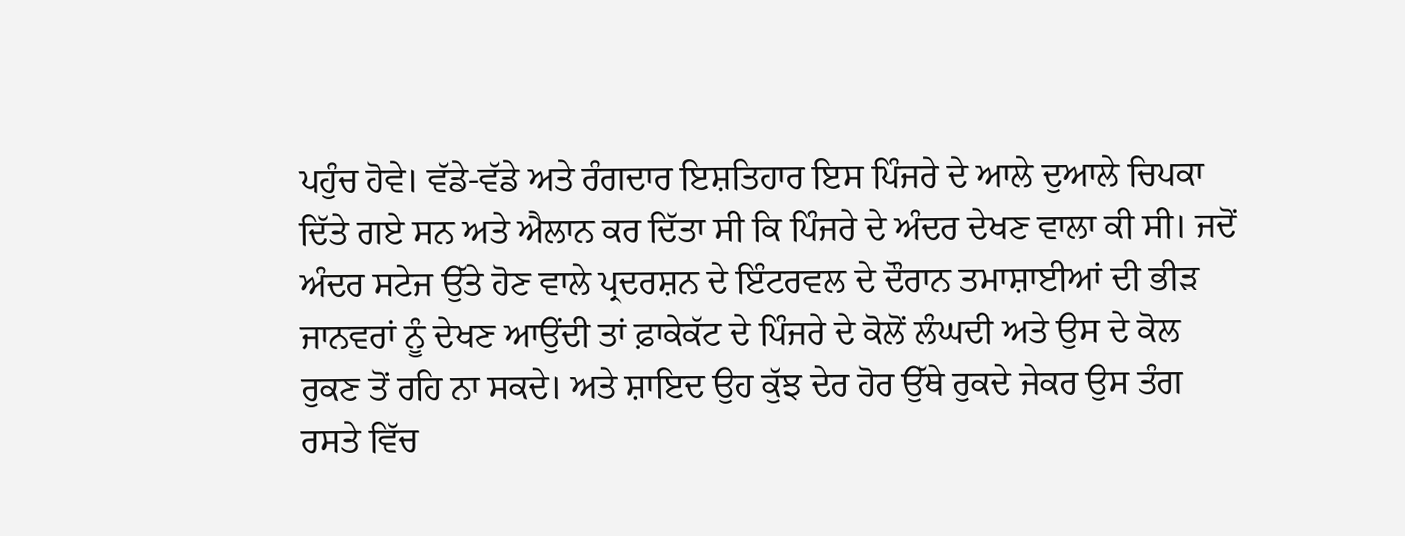ਪਹੁੰਚ ਹੋਵੇ। ਵੱਡੇ-ਵੱਡੇ ਅਤੇ ਰੰਗਦਾਰ ਇਸ਼ਤਿਹਾਰ ਇਸ ਪਿੰਜਰੇ ਦੇ ਆਲੇ ਦੁਆਲੇ ਚਿਪਕਾ ਦਿੱਤੇ ਗਏ ਸਨ ਅਤੇ ਐਲਾਨ ਕਰ ਦਿੱਤਾ ਸੀ ਕਿ ਪਿੰਜਰੇ ਦੇ ਅੰਦਰ ਦੇਖਣ ਵਾਲਾ ਕੀ ਸੀ। ਜਦੋਂ ਅੰਦਰ ਸਟੇਜ ਉੱਤੇ ਹੋਣ ਵਾਲੇ ਪ੍ਰਦਰਸ਼ਨ ਦੇ ਇੰਟਰਵਲ ਦੇ ਦੌਰਾਨ ਤਮਾਸ਼ਾਈਆਂ ਦੀ ਭੀੜ ਜਾਨਵਰਾਂ ਨੂੰ ਦੇਖਣ ਆਉਂਦੀ ਤਾਂ ਫ਼ਾਕੇਕੱਟ ਦੇ ਪਿੰਜਰੇ ਦੇ ਕੋਲੋਂ ਲੰਘਦੀ ਅਤੇ ਉਸ ਦੇ ਕੋਲ ਰੁਕਣ ਤੋਂ ਰਹਿ ਨਾ ਸਕਦੇ। ਅਤੇ ਸ਼ਾਇਦ ਉਹ ਕੁੱਝ ਦੇਰ ਹੋਰ ਉੱਥੇ ਰੁਕਦੇ ਜੇਕਰ ਉਸ ਤੰਗ ਰਸਤੇ ਵਿੱਚ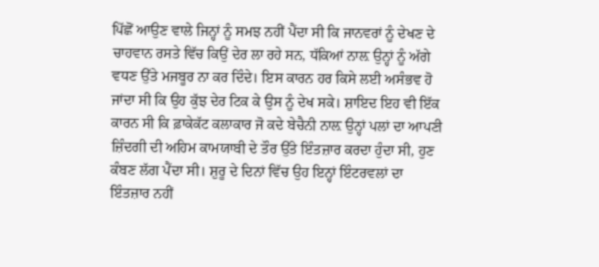ਪਿੱਛੋਂ ਆਉਣ ਵਾਲੇ ਜਿਨ੍ਹਾਂ ਨੂੰ ਸਮਝ ਨਹੀਂ ਪੈਂਦਾ ਸੀ ਕਿ ਜਾਨਵਰਾਂ ਨੂੰ ਦੇਖਣ ਦੇ ਚਾਹਵਾਨ ਰਸਤੇ ਵਿੱਚ ਕਿਉਂ ਦੇਰ ਲਾ ਰਹੇ ਸਨ, ਧੱਕਿਆਂ ਨਾਲ਼ ਉਨ੍ਹਾਂ ਨੂੰ ਅੱਗੇ ਵਧਣ ਉੱਤੇ ਮਜਬੂਰ ਨਾ ਕਰ ਦਿੰਦੇ। ਇਸ ਕਾਰਨ ਹਰ ਕਿਸੇ ਲਈ ਅਸੰਭਵ ਹੋ ਜਾਂਦਾ ਸੀ ਕਿ ਉਹ ਕੁੱਝ ਦੇਰ ਟਿਕ ਕੇ ਉਸ ਨੂੰ ਦੇਖ ਸਕੇ। ਸ਼ਾਇਦ ਇਹ ਵੀ ਇੱਕ ਕਾਰਨ ਸੀ ਕਿ ਫ਼ਾਕੇਕੱਟ ਕਲਾਕਾਰ ਜੋ ਕਦੇ ਬੇਚੈਨੀ ਨਾਲ਼ ਉਨ੍ਹਾਂ ਪਲਾਂ ਦਾ ਆਪਣੀ ਜ਼ਿੰਦਗੀ ਦੀ ਅਹਿਮ ਕਾਮਯਾਬੀ ਦੇ ਤੌਰ ਉੱਤੇ ਇੰਤਜ਼ਾਰ ਕਰਦਾ ਹੁੰਦਾ ਸੀ, ਹੁਣ ਕੰਬਣ ਲੱਗ ਪੈਂਦਾ ਸੀ। ਸ਼ੁਰੂ ਦੇ ਦਿਨਾਂ ਵਿੱਚ ਉਹ ਇਨ੍ਹਾਂ ਇੰਟਰਵਲਾਂ ਦਾ ਇੰਤਜ਼ਾਰ ਨਹੀਂ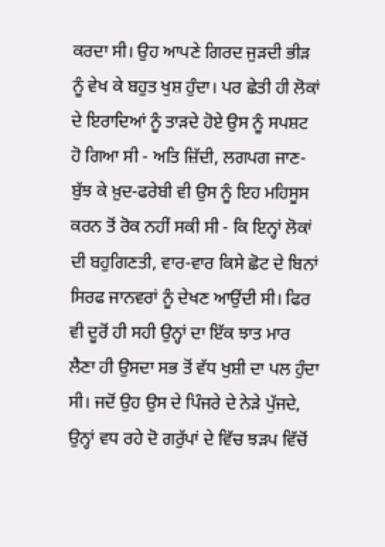ਕਰਦਾ ਸੀ। ਉਹ ਆਪਣੇ ਗਿਰਦ ਜੁੜਦੀ ਭੀੜ ਨੂੰ ਵੇਖ ਕੇ ਬਹੁਤ ਖੁਸ਼ ਹੁੰਦਾ। ਪਰ ਛੇਤੀ ਹੀ ਲੋਕਾਂ ਦੇ ਇਰਾਦਿਆਂ ਨੂੰ ਤਾੜਦੇ ਹੋਏ ਉਸ ਨੂੰ ਸਪਸ਼ਟ ਹੋ ਗਿਆ ਸੀ - ਅਤਿ ਜ਼ਿੱਦੀ, ਲਗਪਗ ਜਾਣ-ਬੁੱਝ ਕੇ ਖ਼ੁਦ-ਫਰੇਬੀ ਵੀ ਉਸ ਨੂੰ ਇਹ ਮਹਿਸੂਸ ਕਰਨ ਤੋਂ ਰੋਕ ਨਹੀਂ ਸਕੀ ਸੀ - ਕਿ ਇਨ੍ਹਾਂ ਲੋਕਾਂ ਦੀ ਬਹੁਗਿਣਤੀ, ਵਾਰ-ਵਾਰ ਕਿਸੇ ਛੋਟ ਦੇ ਬਿਨਾਂ ਸਿਰਫ ਜਾਨਵਰਾਂ ਨੂੰ ਦੇਖਣ ਆਉਂਦੀ ਸੀ। ਫਿਰ ਵੀ ਦੂਰੋਂ ਹੀ ਸਹੀ ਉਨ੍ਹਾਂ ਦਾ ਇੱਕ ਝਾਤ ਮਾਰ ਲੈਣਾ ਹੀ ਉਸਦਾ ਸਭ ਤੋਂ ਵੱਧ ਖੁਸ਼ੀ ਦਾ ਪਲ ਹੁੰਦਾ ਸੀ। ਜਦੋਂ ਉਹ ਉਸ ਦੇ ਪਿੰਜਰੇ ਦੇ ਨੇੜੇ ਪੁੱਜਦੇ, ਉਨ੍ਹਾਂ ਵਧ ਰਹੇ ਦੋ ਗਰੁੱਪਾਂ ਦੇ ਵਿੱਚ ਝੜਪ ਵਿੱਚੋਂ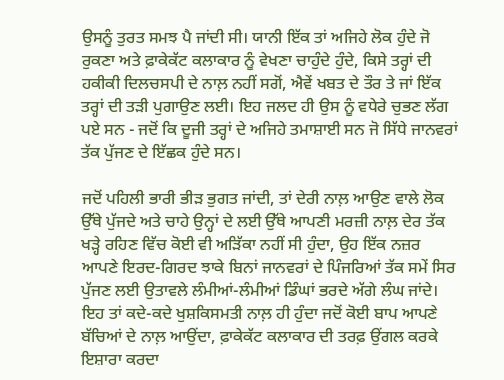ਉਸਨੂੰ ਤੁਰਤ ਸਮਝ ਪੈ ਜਾਂਦੀ ਸੀ। ਯਾਨੀ ਇੱਕ ਤਾਂ ਅਜਿਹੇ ਲੋਕ ਹੁੰਦੇ ਜੋ ਰੁਕਣਾ ਅਤੇ ਫ਼ਾਕੇਕੱਟ ਕਲਾਕਾਰ ਨੂੰ ਵੇਖਣਾ ਚਾਹੁੰਦੇ ਹੁੰਦੇ, ਕਿਸੇ ਤਰ੍ਹਾਂ ਦੀ ਹਕੀਕੀ ਦਿਲਚਸਪੀ ਦੇ ਨਾਲ਼ ਨਹੀਂ ਸਗੋਂ, ਐਵੇਂ ਖਬਤ ਦੇ ਤੌਰ ਤੇ ਜਾਂ ਇੱਕ ਤਰ੍ਹਾਂ ਦੀ ਤੜੀ ਪੁਗਾਉਣ ਲਈ। ਇਹ ਜਲਦ ਹੀ ਉਸ ਨੂੰ ਵਧੇਰੇ ਚੁਭਣ ਲੱਗ ਪਏ ਸਨ - ਜਦੋਂ ਕਿ ਦੂਜੀ ਤਰ੍ਹਾਂ ਦੇ ਅਜਿਹੇ ਤਮਾਸ਼ਾਈ ਸਨ ਜੋ ਸਿੱਧੇ ਜਾਨਵਰਾਂ ਤੱਕ ਪੁੱਜਣ ਦੇ ਇੱਛਕ ਹੁੰਦੇ ਸਨ।

ਜਦੋਂ ਪਹਿਲੀ ਭਾਰੀ ਭੀੜ ਭੁਗਤ ਜਾਂਦੀ, ਤਾਂ ਦੇਰੀ ਨਾਲ਼ ਆਉਣ ਵਾਲੇ ਲੋਕ ਉੱਥੇ ਪੁੱਜਦੇ ਅਤੇ ਚਾਹੇ ਉਨ੍ਹਾਂ ਦੇ ਲਈ ਉੱਥੇ ਆਪਣੀ ਮਰਜ਼ੀ ਨਾਲ਼ ਦੇਰ ਤੱਕ ਖੜ੍ਹੇ ਰਹਿਣ ਵਿੱਚ ਕੋਈ ਵੀ ਅੜਿੱਕਾ ਨਹੀਂ ਸੀ ਹੁੰਦਾ, ਉਹ ਇੱਕ ਨਜ਼ਰ ਆਪਣੇ ਇਰਦ-ਗਿਰਦ ਝਾਕੇ ਬਿਨਾਂ ਜਾਨਵਰਾਂ ਦੇ ਪਿੰਜਰਿਆਂ ਤੱਕ ਸਮੇਂ ਸਿਰ ਪੁੱਜਣ ਲਈ ਉਤਾਵਲੇ ਲੰਮੀਆਂ-ਲੰਮੀਆਂ ਡਿੰਘਾਂ ਭਰਦੇ ਅੱਗੇ ਲੰਘ ਜਾਂਦੇ। ਇਹ ਤਾਂ ਕਦੇ-ਕਦੇ ਖੁਸ਼ਕਿਸਮਤੀ ਨਾਲ਼ ਹੀ ਹੁੰਦਾ ਜਦੋਂ ਕੋਈ ਬਾਪ ਆਪਣੇ ਬੱਚਿਆਂ ਦੇ ਨਾਲ਼ ਆਉਂਦਾ, ਫ਼ਾਕੇਕੱਟ ਕਲਾਕਾਰ ਦੀ ਤਰਫ਼ ਉਂਗਲ ਕਰਕੇ ਇਸ਼ਾਰਾ ਕਰਦਾ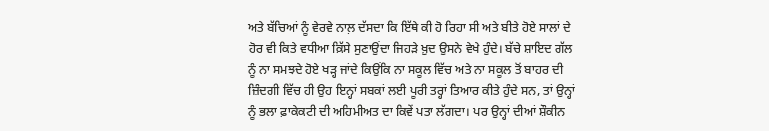ਅਤੇ ਬੱਚਿਆਂ ਨੂੰ ਵੇਰਵੇ ਨਾਲ਼ ਦੱਸਦਾ ਕਿ ਇੱਥੇ ਕੀ ਹੋ ਰਿਹਾ ਸੀ ਅਤੇ ਬੀਤੇ ਹੋਏ ਸਾਲਾਂ ਦੇ ਹੋਰ ਵੀ ਕਿਤੇ ਵਧੀਆ ਕ਼ਿੱਸੇ ਸੁਣਾਉਂਦਾ ਜਿਹੜੇ ਖ਼ੁਦ ਉਸਨੇ ਵੇਖੇ ਹੁੰਦੇ। ਬੱਚੇ ਸ਼ਾਇਦ ਗੱਲ ਨੂੰ ਨਾ ਸਮਝਦੇ ਹੋਏ ਖੜ੍ਹ ਜਾਂਦੇ ਕਿਉਂਕਿ ਨਾ ਸਕੂਲ ਵਿੱਚ ਅਤੇ ਨਾ ਸਕੂਲ ਤੋਂ ਬਾਹਰ ਦੀ ਜ਼ਿੰਦਗੀ ਵਿੱਚ ਹੀ ਉਹ ਇਨ੍ਹਾਂ ਸਬਕਾਂ ਲਈ ਪੂਰੀ ਤਰ੍ਹਾਂ ਤਿਆਰ ਕੀਤੇ ਹੁੰਦੇ ਸਨ, ਤਾਂ ਉਨ੍ਹਾਂ ਨੂੰ ਭਲਾ ਫ਼ਾਕੇਕਟੀ ਦੀ ਅਹਿਮੀਅਤ ਦਾ ਕਿਵੇਂ ਪਤਾ ਲੱਗਦਾ। ਪਰ ਉਨ੍ਹਾਂ ਦੀਆਂ ਸ਼ੌਕੀਨ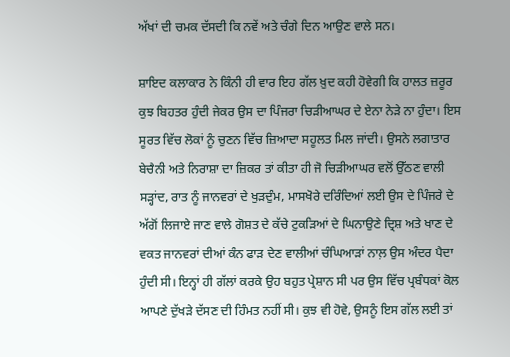ਅੱਖਾਂ ਦੀ ਚਮਕ ਦੱਸਦੀ ਕਿ ਨਵੇਂ ਅਤੇ ਚੰਗੇ ਦਿਨ ਆਉਣ ਵਾਲੇ ਸਨ।

ਸ਼ਾਇਦ ਕਲਾਕਾਰ ਨੇ ਕਿੰਨੀ ਹੀ ਵਾਰ ਇਹ ਗੱਲ ਖ਼ੁਦ ਕਹੀ ਹੋਵੇਗੀ ਕਿ ਹਾਲਤ ਜ਼ਰੂਰ ਕੁਝ ਬਿਹਤਰ ਹੁੰਦੀ ਜੇਕਰ ਉਸ ਦਾ ਪਿੰਜਰਾ ਚਿੜੀਆਘਰ ਦੇ ਏਨਾ ਨੇੜੇ ਨਾ ਹੁੰਦਾ। ਇਸ ਸੂਰਤ ਵਿੱਚ ਲੋਕਾਂ ਨੂੰ ਚੁਣਨ ਵਿੱਚ ਜ਼ਿਆਦਾ ਸਹੂਲਤ ਮਿਲ ਜਾਂਦੀ। ਉਸਨੇ ਲਗਾਤਾਰ ਬੇਚੈਨੀ ਅਤੇ ਨਿਰਾਸ਼ਾ ਦਾ ਜ਼ਿਕਰ ਤਾਂ ਕੀਤਾ ਹੀ ਜੋ ਚਿੜੀਆਘਰ ਵਲੋਂ ਉੱਠਣ ਵਾਲੀ ਸੜ੍ਹਾਂਦ, ਰਾਤ ਨੂੰ ਜਾਨਵਰਾਂ ਦੇ ਖੁੜਦੁੰਮ, ਮਾਸਖੋਰੇ ਦਰਿੰਦਿਆਂ ਲਈ ਉਸ ਦੇ ਪਿੰਜਰੇ ਦੇ ਅੱਗੋਂ ਲਿਜਾਏ ਜਾਣ ਵਾਲੇ ਗੋਸ਼ਤ ਦੇ ਕੱਚੇ ਟੁਕੜਿਆਂ ਦੇ ਘਿਨਾਉਣੇ ਦ੍ਰਿਸ਼ ਅਤੇ ਖਾਣ ਦੇ ਵਕਤ ਜਾਨਵਰਾਂ ਦੀਆਂ ਕੰਨ ਫਾੜ ਦੇਣ ਵਾਲੀਆਂ ਚੰਘਿਆੜਾਂ ਨਾਲ਼ ਉਸ ਅੰਦਰ ਪੈਦਾ ਹੁੰਦੀ ਸੀ। ਇਨ੍ਹਾਂ ਹੀ ਗੱਲਾਂ ਕਰਕੇ ਉਹ ਬਹੁਤ ਪ੍ਰੇਸ਼ਾਨ ਸੀ ਪਰ ਉਸ ਵਿੱਚ ਪ੍ਰਬੰਧਕਾਂ ਕੋਲ ਆਪਣੇ ਦੁੱਖੜੇ ਦੱਸਣ ਦੀ ਹਿੰਮਤ ਨਹੀਂ ਸੀ। ਕੁਝ ਵੀ ਹੋਵੇ, ਉਸਨੂੰ ਇਸ ਗੱਲ ਲਈ ਤਾਂ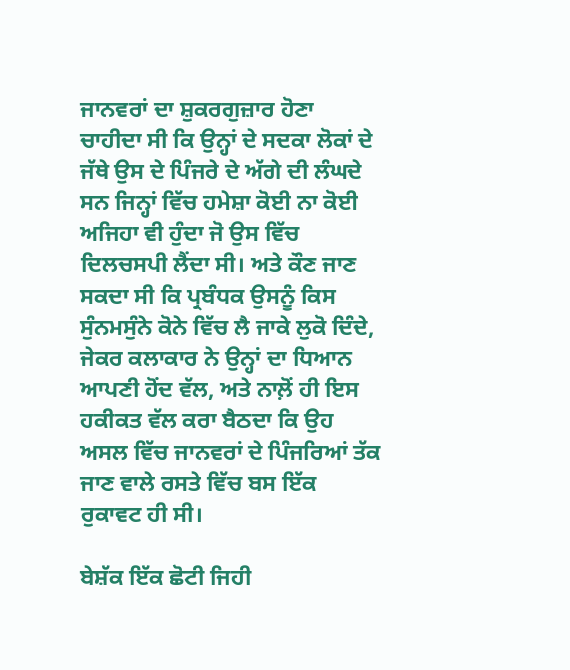ਜਾਨਵਰਾਂ ਦਾ ਸ਼ੁਕਰਗੁਜ਼ਾਰ ਹੋਣਾ ਚਾਹੀਦਾ ਸੀ ਕਿ ਉਨ੍ਹਾਂ ਦੇ ਸਦਕਾ ਲੋਕਾਂ ਦੇ ਜੱਥੇ ਉਸ ਦੇ ਪਿੰਜਰੇ ਦੇ ਅੱਗੇ ਦੀ ਲੰਘਦੇ ਸਨ ਜਿਨ੍ਹਾਂ ਵਿੱਚ ਹਮੇਸ਼ਾ ਕੋਈ ਨਾ ਕੋਈ ਅਜਿਹਾ ਵੀ ਹੁੰਦਾ ਜੋ ਉਸ ਵਿੱਚ ਦਿਲਚਸਪੀ ਲੈਂਦਾ ਸੀ। ਅਤੇ ਕੌਣ ਜਾਣ ਸਕਦਾ ਸੀ ਕਿ ਪ੍ਰਬੰਧਕ ਉਸਨੂੰ ਕਿਸ ਸੁੰਨਮਸੁੰਨੇ ਕੋਨੇ ਵਿੱਚ ਲੈ ਜਾਕੇ ਲੁਕੋ ਦਿੰਦੇ, ਜੇਕਰ ਕਲਾਕਾਰ ਨੇ ਉਨ੍ਹਾਂ ਦਾ ਧਿਆਨ ਆਪਣੀ ਹੋਂਦ ਵੱਲ, ਅਤੇ ਨਾਲ਼ੋਂ ਹੀ ਇਸ ਹਕੀਕਤ ਵੱਲ ਕਰਾ ਬੈਠਦਾ ਕਿ ਉਹ ਅਸਲ ਵਿੱਚ ਜਾਨਵਰਾਂ ਦੇ ਪਿੰਜਰਿਆਂ ਤੱਕ ਜਾਣ ਵਾਲੇ ਰਸਤੇ ਵਿੱਚ ਬਸ ਇੱਕ ਰੁਕਾਵਟ ਹੀ ਸੀ।

ਬੇਸ਼ੱਕ ਇੱਕ ਛੋਟੀ ਜਿਹੀ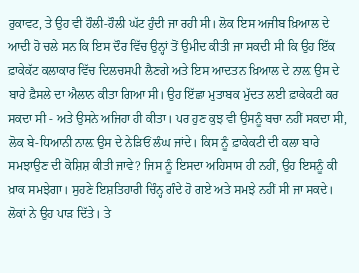ਰੁਕਾਵਟ, ਤੇ ਉਹ ਵੀ ਹੌਲੀ-ਹੌਲੀ ਘੱਟ ਹੁੰਦੀ ਜਾ ਰਹੀ ਸੀ। ਲੋਕ ਇਸ ਅਜੀਬ ਖ਼ਿਆਲ ਦੇ ਆਦੀ ਹੋ ਚਲੇ ਸਨ ਕਿ ਇਸ ਦੌਰ ਵਿੱਚ ਉਨ੍ਹਾਂ ਤੋਂ ਉਮੀਦ ਕੀਤੀ ਜਾ ਸਕਦੀ ਸੀ ਕਿ ਉਹ ਇੱਕ ਫ਼ਾਕੇਕੱਟ ਕਲਾਕਾਰ ਵਿੱਚ ਦਿਲਚਸਪੀ ਲੈਣਗੇ ਅਤੇ ਇਸ ਆਦਤਨ ਖ਼ਿਆਲ ਦੇ ਨਾਲ਼ ਉਸ ਦੇ ਬਾਰੇ ਫ਼ੈਸਲੇ ਦਾ ਐਲਾਨ ਕੀਤਾ ਗਿਆ ਸੀ। ਉਹ ਇੱਛਾ ਮੁਤਾਬਕ ਮੁੱਦਤ ਲਈ ਫ਼ਾਕੇਕਟੀ ਕਰ ਸਕਦਾ ਸੀ - ਅਤੇ ਉਸਨੇ ਅਜਿਹਾ ਹੀ ਕੀਤਾ। ਪਰ ਹੁਣ ਕੁਝ ਵੀ ਉਸਨੂੰ ਬਚਾ ਨਹੀਂ ਸਕਦਾ ਸੀ, ਲੋਕ ਬੇ-ਧਿਆਨੀ ਨਾਲ਼ ਉਸ ਦੇ ਨੇੜਿਓਂ ਲੰਘ ਜਾਂਦੇ। ਕਿਸ ਨੂੰ ਫ਼ਾਕੇਕਟੀ ਦੀ ਕਲਾ ਬਾਰੇ ਸਮਝਾਉਣ ਦੀ ਕੋਸ਼ਿਸ਼ ਕੀਤੀ ਜਾਵੇ? ਜਿਸ ਨੂੰ ਇਸਦਾ ਅਹਿਸਾਸ ਹੀ ਨਹੀਂ, ਉਹ ਇਸਨੂੰ ਕੀ ਖ਼ਾਕ ਸਮਝੇਗਾ। ਸੁਹਣੇ ਇਸ਼ਤਿਹਾਰੀ ਚਿੰਨ੍ਹ ਗੰਦੇ ਹੋ ਗਏ ਅਤੇ ਸਮਝੇ ਨਹੀਂ ਸੀ ਜਾ ਸਕਦੇ। ਲੋਕਾਂ ਨੇ ਉਹ ਪਾੜ ਦਿੱਤੇ। ਤੇ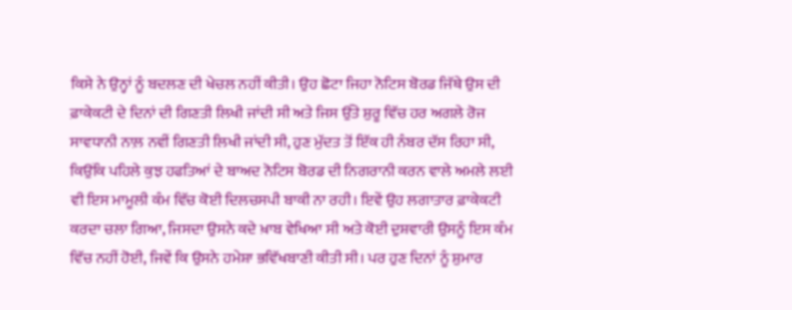ਕਿਸੇ ਨੇ ਉਨ੍ਹਾਂ ਨੂੰ ਬਦਲਣ ਦੀ ਖੇਚਲ ਨਹੀਂ ਕੀਤੀ। ਉਹ ਛੋਟਾ ਜਿਹਾ ਨੋਟਿਸ ਬੋਰਡ ਜਿੱਥੇ ਉਸ ਦੀ ਫ਼ਾਕੇਕਟੀ ਦੇ ਦਿਨਾਂ ਦੀ ਗਿਣਤੀ ਲਿਖੀ ਜਾਂਦੀ ਸੀ ਅਤੇ ਜਿਸ ਉੱਤੇ ਸ਼ੁਰੂ ਵਿੱਚ ਹਰ ਅਗਲੇ ਰੋਜ ਸਾਵਧਾਨੀ ਨਾਲ਼ ਨਵੀਂ ਗਿਣਤੀ ਲਿਖੀ ਜਾਂਦੀ ਸੀ, ਹੁਣ ਮੁੱਦਤ ਤੋਂ ਇੱਕ ਹੀ ਨੰਬਰ ਦੱਸ ਰਿਹਾ ਸੀ, ਕਿਉਂਕਿ ਪਹਿਲੇ ਕੁਝ ਹਫਤਿਆਂ ਦੇ ਬਾਅਦ ਨੋਟਿਸ ਬੋਰਡ ਦੀ ਨਿਗਰਾਨੀ ਕਰਨ ਵਾਲੇ ਅਮਲੇ ਲਈ ਵੀ ਇਸ ਮਾਮੂਲੀ ਕੰਮ ਵਿੱਚ ਕੋਈ ਦਿਲਚਸਪੀ ਬਾਕੀ ਨਾ ਰਹੀ। ਇਵੇਂ ਉਹ ਲਗਾਤਾਰ ਫ਼ਾਕੇਕਟੀ ਕਰਦਾ ਚਲਾ ਗਿਆ, ਜਿਸਦਾ ਉਸਨੇ ਕਦੇ ਖ਼ਾਬ ਵੇਖਿਆ ਸੀ ਅਤੇ ਕੋਈ ਦੁਸ਼ਵਾਰੀ ਉਸਨੂੰ ਇਸ ਕੰਮ ਵਿੱਚ ਨਹੀਂ ਹੋਈ, ਜਿਵੇਂ ਕਿ ਉਸਨੇ ਹਮੇਸ਼ਾ ਭਵਿੱਖਬਾਣੀ ਕੀਤੀ ਸੀ। ਪਰ ਹੁਣ ਦਿਨਾਂ ਨੂੰ ਸ਼ੁਮਾਰ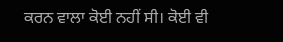ਕਰਨ ਵਾਲਾ ਕੋਈ ਨਹੀਂ ਸੀ। ਕੋਈ ਵੀ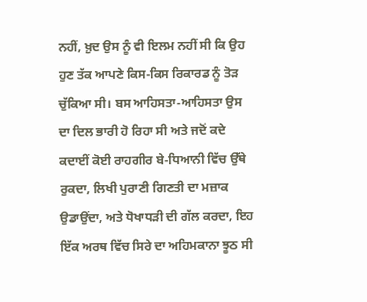ਨਹੀਂ, ਖ਼ੁਦ ਉਸ ਨੂੰ ਵੀ ਇਲਮ ਨਹੀਂ ਸੀ ਕਿ ਉਹ ਹੁਣ ਤੱਕ ਆਪਣੇ ਕਿਸ-ਕਿਸ ਰਿਕਾਰਡ ਨੂੰ ਤੋੜ ਚੁੱਕਿਆ ਸੀ। ਬਸ ਆਹਿਸਤਾ-ਆਹਿਸਤਾ ਉਸ ਦਾ ਦਿਲ ਭਾਰੀ ਹੋ ਰਿਹਾ ਸੀ ਅਤੇ ਜਦੋਂ ਕਦੇ ਕਦਾਈਂ ਕੋਈ ਰਾਹਗੀਰ ਬੇ-ਧਿਆਨੀ ਵਿੱਚ ਉੱਥੇ ਰੁਕਦਾ, ਲਿਖੀ ਪੁਰਾਣੀ ਗਿਣਤੀ ਦਾ ਮਜ਼ਾਕ ਉਡਾਉਂਦਾ, ਅਤੇ ਧੋਖਾਧੜੀ ਦੀ ਗੱਲ ਕਰਦਾ, ਇਹ ਇੱਕ ਅਰਥ ਵਿੱਚ ਸਿਰੇ ਦਾ ਅਹਿਮਕਾਨਾ ਝੂਠ ਸੀ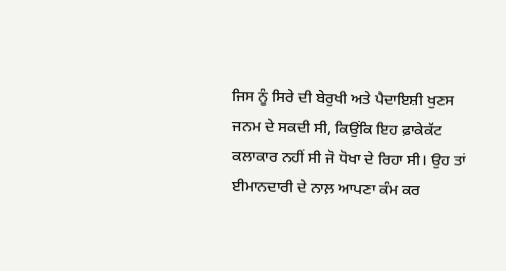ਜਿਸ ਨੂੰ ਸਿਰੇ ਦੀ ਬੇਰੁਖੀ ਅਤੇ ਪੈਦਾਇਸ਼ੀ ਖੁਣਸ ਜਨਮ ਦੇ ਸਕਦੀ ਸੀ, ਕਿਉਂਕਿ ਇਹ ਫ਼ਾਕੇਕੱਟ ਕਲਾਕਾਰ ਨਹੀਂ ਸੀ ਜੋ ਧੋਖਾ ਦੇ ਰਿਹਾ ਸੀ। ਉਹ ਤਾਂ ਈਮਾਨਦਾਰੀ ਦੇ ਨਾਲ਼ ਆਪਣਾ ਕੰਮ ਕਰ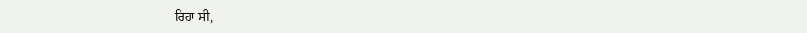ਰਿਹਾ ਸੀ,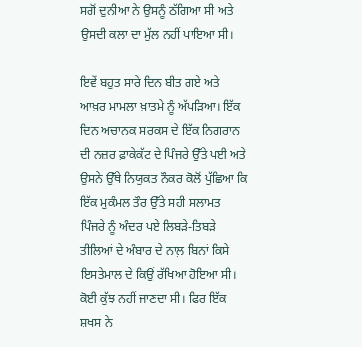ਸਗੋਂ ਦੁਨੀਆ ਨੇ ਉਸਨੂੰ ਠੱਗਿਆ ਸੀ ਅਤੇ ਉਸਦੀ ਕਲਾ ਦਾ ਮੁੱਲ ਨਹੀਂ ਪਾਇਆ ਸੀ।

ਇਵੇਂ ਬਹੁਤ ਸਾਰੇ ਦਿਨ ਬੀਤ ਗਏ ਅਤੇ ਆਖ਼ਰ ਮਾਮਲਾ ਖ਼ਾਤਮੇ ਨੂੰ ਅੱਪੜਿਆ। ਇੱਕ ਦਿਨ ਅਚਾਨਕ ਸਰਕਸ ਦੇ ਇੱਕ ਨਿਗਰਾਨ ਦੀ ਨਜ਼ਰ ਫ਼ਾਕੇਕੱਟ ਦੇ ਪਿੰਜਰੇ ਉੱਤੇ ਪਈ ਅਤੇ ਉਸਨੇ ਉੱਥੇ ਨਿਯੁਕਤ ਨੌਕਰ ਕੋਲੋਂ ਪੁੱਛਿਆ ਕਿ ਇੱਕ ਮੁਕੰਮਲ ਤੌਰ ਉੱਤੇ ਸਹੀ ਸਲਾਮਤ ਪਿੰਜਰੇ ਨੂੰ ਅੰਦਰ ਪਏ ਲਿਬੜੇ-ਤਿਬੜੇ ਤੀਲਿਆਂ ਦੇ ਅੰਬਾਰ ਦੇ ਨਾਲ਼ ਬਿਨਾਂ ਕਿਸੇ ਇਸਤੇਮਾਲ ਦੇ ਕਿਉਂ ਰੱਖਿਆ ਹੋਇਆ ਸੀ। ਕੋਈ ਕੁੱਝ ਨਹੀਂ ਜਾਣਦਾ ਸੀ। ਫਿਰ ਇੱਕ ਸ਼ਖਸ ਨੇ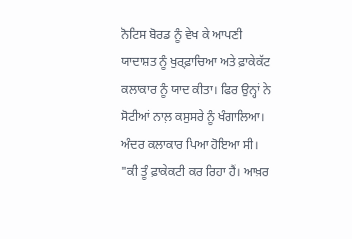ਨੋਟਿਸ ਬੋਰਡ ਨੂੰ ਵੇਖ ਕੇ ਆਪਣੀ ਯਾਦਾਸ਼ਤ ਨੂੰ ਖੁਰ੍ਫ਼ਾਚਿਆ ਅਤੇ ਫ਼ਾਕੇਕੱਟ ਕਲਾਕਾਰ ਨੂੰ ਯਾਦ ਕੀਤਾ। ਫਿਰ ਉਨ੍ਹਾਂ ਨੇ ਸੋਟੀਆਂ ਨਾਲ਼ ਕਸੁਸਰੇ ਨੂੰ ਖੰਗਾਲਿਆ। ਅੰਦਰ ਕਲਾਕਾਰ ਪਿਆ ਹੋਇਆ ਸੀ। "ਕੀ ਤੂੰ ਫ਼ਾਕੇਕਟੀ ਕਰ ਰਿਹਾ ਹੈਂ। ਆਖ਼ਰ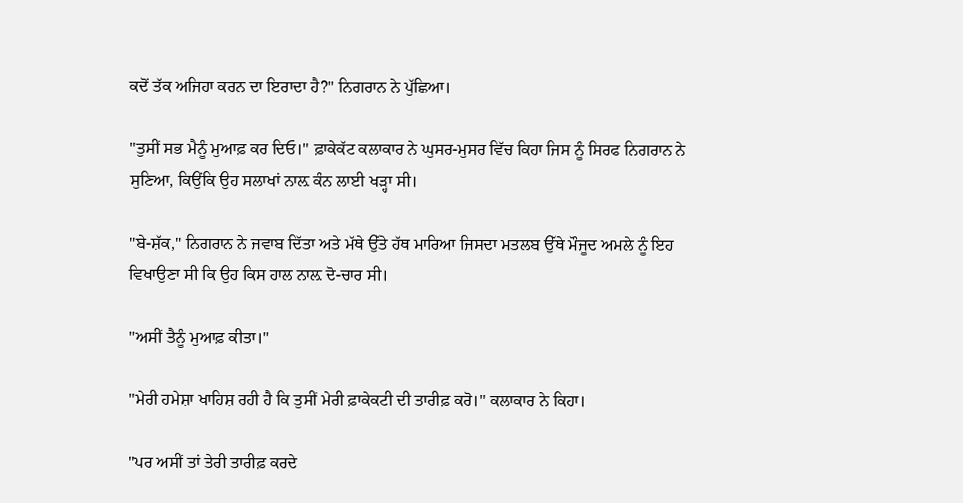ਕਦੋਂ ਤੱਕ ਅਜਿਹਾ ਕਰਨ ਦਾ ਇਰਾਦਾ ਹੈ?" ਨਿਗਰਾਨ ਨੇ ਪੁੱਛਿਆ।

"ਤੁਸੀਂ ਸਭ ਮੈਨੂੰ ਮੁਆਫ਼ ਕਰ ਦਿਓ।" ਫ਼ਾਕੇਕੱਟ ਕਲਾਕਾਰ ਨੇ ਘੁਸਰ-ਮੁਸਰ ਵਿੱਚ ਕਿਹਾ ਜਿਸ ਨੂੰ ਸਿਰਫ ਨਿਗਰਾਨ ਨੇ ਸੁਣਿਆ, ਕਿਉਂਕਿ ਉਹ ਸਲਾਖਾਂ ਨਾਲ਼ ਕੰਨ ਲਾਈ ਖੜ੍ਹਾ ਸੀ।

"ਬੇ-ਸ਼ੱਕ," ਨਿਗਰਾਨ ਨੇ ਜਵਾਬ ਦਿੱਤਾ ਅਤੇ ਮੱਥੇ ਉੱਤੇ ਹੱਥ ਮਾਰਿਆ ਜਿਸਦਾ ਮਤਲਬ ਉੱਥੇ ਮੌਜੂਦ ਅਮਲੇ ਨੂੰ ਇਹ ਵਿਖਾਉਣਾ ਸੀ ਕਿ ਉਹ ਕਿਸ ਹਾਲ ਨਾਲ਼ ਦੋ-ਚਾਰ ਸੀ।

"ਅਸੀਂ ਤੈਨੂੰ ਮੁਆਫ਼ ਕੀਤਾ।"

"ਮੇਰੀ ਹਮੇਸ਼ਾ ਖਾਹਿਸ਼ ਰਹੀ ਹੈ ਕਿ ਤੁਸੀਂ ਮੇਰੀ ਫ਼ਾਕੇਕਟੀ ਦੀ ਤਾਰੀਫ਼ ਕਰੋ।" ਕਲਾਕਾਰ ਨੇ ਕਿਹਾ।

"ਪਰ ਅਸੀਂ ਤਾਂ ਤੇਰੀ ਤਾਰੀਫ਼ ਕਰਦੇ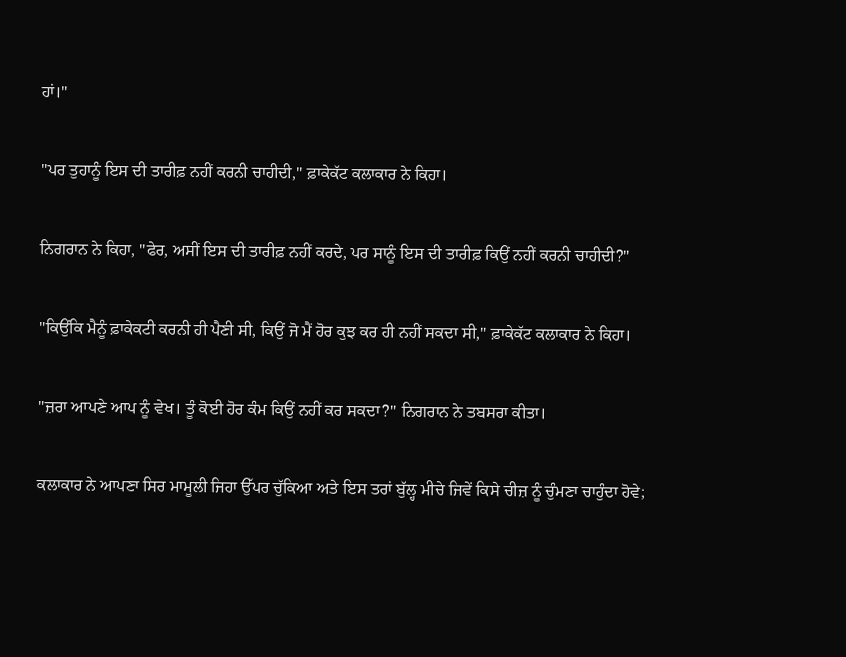ਹਾਂ।"

"ਪਰ ਤੁਹਾਨੂੰ ਇਸ ਦੀ ਤਾਰੀਫ਼ ਨਹੀਂ ਕਰਨੀ ਚਾਹੀਦੀ," ਫ਼ਾਕੇਕੱਟ ਕਲਾਕਾਰ ਨੇ ਕਿਹਾ।

ਨਿਗਰਾਨ ਨੇ ਕਿਹਾ, "ਫੇਰ, ਅਸੀਂ ਇਸ ਦੀ ਤਾਰੀਫ਼ ਨਹੀਂ ਕਰਦੇ, ਪਰ ਸਾਨੂੰ ਇਸ ਦੀ ਤਾਰੀਫ਼ ਕਿਉਂ ਨਹੀਂ ਕਰਨੀ ਚਾਹੀਦੀ?"

"ਕਿਉਂਕਿ ਮੈਨੂੰ ਫ਼ਾਕੇਕਟੀ ਕਰਨੀ ਹੀ ਪੈਣੀ ਸੀ, ਕਿਉਂ ਜੋ ਮੈਂ ਹੋਰ ਕੁਝ ਕਰ ਹੀ ਨਹੀਂ ਸਕਦਾ ਸੀ," ਫ਼ਾਕੇਕੱਟ ਕਲਾਕਾਰ ਨੇ ਕਿਹਾ।

"ਜ਼ਰਾ ਆਪਣੇ ਆਪ ਨੂੰ ਵੇਖ। ਤੂੰ ਕੋਈ ਹੋਰ ਕੰਮ ਕਿਉਂ ਨਹੀਂ ਕਰ ਸਕਦਾ?" ਨਿਗਰਾਨ ਨੇ ਤਬਸਰਾ ਕੀਤਾ।

ਕਲਾਕਾਰ ਨੇ ਆਪਣਾ ਸਿਰ ਮਾਮੂਲੀ ਜਿਹਾ ਉੱਪਰ ਚੁੱਕਿਆ ਅਤੇ ਇਸ ਤਰਾਂ ਬੁੱਲ੍ਹ ਮੀਚੇ ਜਿਵੇਂ ਕਿਸੇ ਚੀਜ਼ ਨੂੰ ਚੁੰਮਣਾ ਚਾਹੁੰਦਾ ਹੋਵੇ;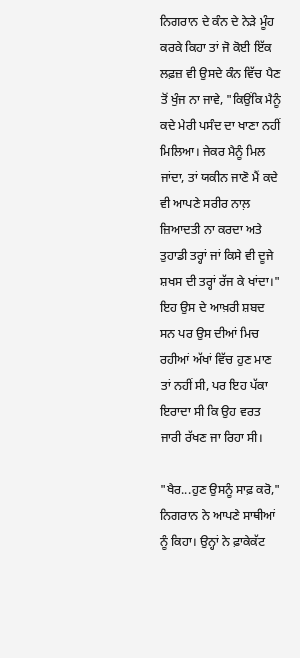ਨਿਗਰਾਨ ਦੇ ਕੰਨ ਦੇ ਨੇੜੇ ਮੂੰਹ ਕਰਕੇ ਕਿਹਾ ਤਾਂ ਜੋ ਕੋਈ ਇੱਕ ਲਫ਼ਜ਼ ਵੀ ਉਸਦੇ ਕੰਨ ਵਿੱਚ ਪੈਣ ਤੋਂ ਖੁੰਜ ਨਾ ਜਾਵੇ, "ਕਿਉਂਕਿ ਮੈਨੂੰ ਕਦੇ ਮੇਰੀ ਪਸੰਦ ਦਾ ਖਾਣਾ ਨਹੀਂ ਮਿਲਿਆ। ਜੇਕਰ ਮੈਨੂੰ ਮਿਲ ਜਾਂਦਾ, ਤਾਂ ਯਕੀਨ ਜਾਣੋ ਮੈਂ ਕਦੇ ਵੀ ਆਪਣੇ ਸਰੀਰ ਨਾਲ਼ ਜ਼ਿਆਦਤੀ ਨਾ ਕਰਦਾ ਅਤੇ ਤੁਹਾਡੀ ਤਰ੍ਹਾਂ ਜਾਂ ਕਿਸੇ ਵੀ ਦੂਜੇ ਸ਼ਖਸ ਦੀ ਤਰ੍ਹਾਂ ਰੱਜ ਕੇ ਖਾਂਦਾ।" ਇਹ ਉਸ ਦੇ ਆਖ਼ਰੀ ਸ਼ਬਦ ਸਨ ਪਰ ਉਸ ਦੀਆਂ ਮਿਚ ਰਹੀਆਂ ਅੱਖਾਂ ਵਿੱਚ ਹੁਣ ਮਾਣ ਤਾਂ ਨਹੀਂ ਸੀ, ਪਰ ਇਹ ਪੱਕਾ ਇਰਾਦਾ ਸੀ ਕਿ ਉਹ ਵਰਤ ਜਾਰੀ ਰੱਖਣ ਜਾ ਰਿਹਾ ਸੀ।

"ਖੈਰ...ਹੁਣ ਉਸਨੂੰ ਸਾਫ਼ ਕਰੋ," ਨਿਗਰਾਨ ਨੇ ਆਪਣੇ ਸਾਥੀਆਂ ਨੂੰ ਕਿਹਾ। ਉਨ੍ਹਾਂ ਨੇ ਫ਼ਾਕੇਕੱਟ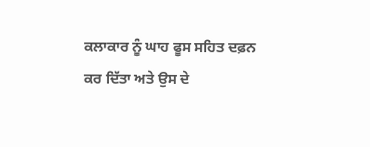ਕਲਾਕਾਰ ਨੂੰ ਘਾਹ ਫੂਸ ਸਹਿਤ ਦਫ਼ਨ ਕਰ ਦਿੱਤਾ ਅਤੇ ਉਸ ਦੇ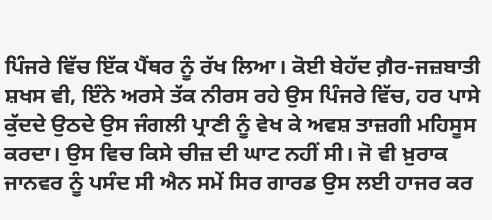ਪਿੰਜਰੇ ਵਿੱਚ ਇੱਕ ਪੈਂਥਰ ਨੂੰ ਰੱਖ ਲਿਆ। ਕੋਈ ਬੇਹੱਦ ਗ਼ੈਰ-ਜਜ਼ਬਾਤੀ ਸ਼ਖਸ ਵੀ, ਇੰਨੇ ਅਰਸੇ ਤੱਕ ਨੀਰਸ ਰਹੇ ਉਸ ਪਿੰਜਰੇ ਵਿੱਚ, ਹਰ ਪਾਸੇ ਕੁੱਦਦੇ ਉਠਦੇ ਉਸ ਜੰਗਲੀ ਪ੍ਰਾਣੀ ਨੂੰ ਵੇਖ ਕੇ ਅਵਸ਼ ਤਾਜ਼ਗੀ ਮਹਿਸੂਸ ਕਰਦਾ। ਉਸ ਵਿਚ ਕਿਸੇ ਚੀਜ਼ ਦੀ ਘਾਟ ਨਹੀਂ ਸੀ। ਜੋ ਵੀ ਖ਼ੁਰਾਕ ਜਾਨਵਰ ਨੂੰ ਪਸੰਦ ਸੀ ਐਨ ਸਮੇਂ ਸਿਰ ਗਾਰਡ ਉਸ ਲਈ ਹਾਜਰ ਕਰ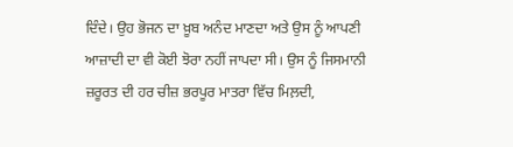ਦਿੰਦੇ। ਉਹ ਭੋਜਨ ਦਾ ਖ਼ੂਬ ਅਨੰਦ ਮਾਣਦਾ ਅਤੇ ਉਸ ਨੂੰ ਆਪਣੀ ਆਜ਼ਾਦੀ ਦਾ ਵੀ ਕੋਈ ਝੋਰਾ ਨਹੀਂ ਜਾਪਦਾ ਸੀ। ਉਸ ਨੂੰ ਜਿਸਮਾਨੀ ਜ਼ਰੂਰਤ ਦੀ ਹਰ ਚੀਜ਼ ਭਰਪੂਰ ਮਾਤਰਾ ਵਿੱਚ ਮਿਲ਼ਦੀ,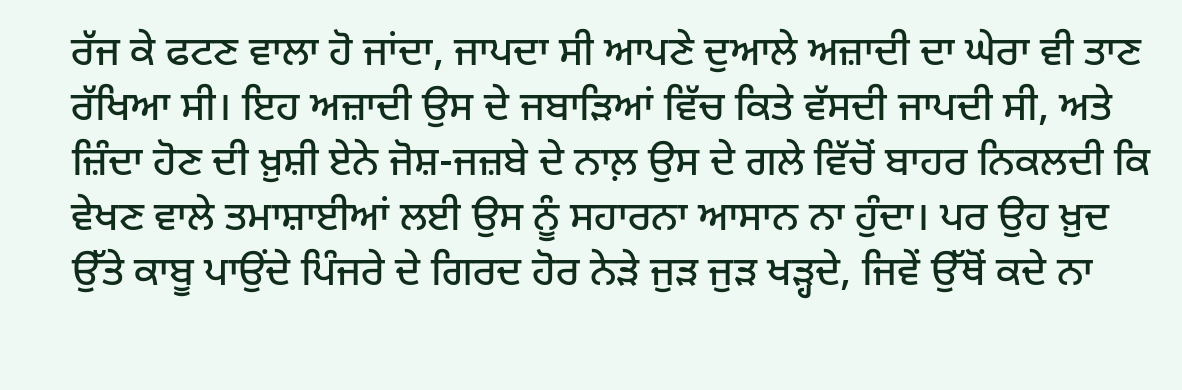ਰੱਜ ਕੇ ਫਟਣ ਵਾਲਾ ਹੋ ਜਾਂਦਾ, ਜਾਪਦਾ ਸੀ ਆਪਣੇ ਦੁਆਲੇ ਅਜ਼ਾਦੀ ਦਾ ਘੇਰਾ ਵੀ ਤਾਣ ਰੱਖਿਆ ਸੀ। ਇਹ ਅਜ਼ਾਦੀ ਉਸ ਦੇ ਜਬਾੜਿਆਂ ਵਿੱਚ ਕਿਤੇ ਵੱਸਦੀ ਜਾਪਦੀ ਸੀ, ਅਤੇ ਜ਼ਿੰਦਾ ਹੋਣ ਦੀ ਖ਼ੁਸ਼ੀ ਏਨੇ ਜੋਸ਼-ਜਜ਼ਬੇ ਦੇ ਨਾਲ਼ ਉਸ ਦੇ ਗਲੇ ਵਿੱਚੋਂ ਬਾਹਰ ਨਿਕਲਦੀ ਕਿ ਵੇਖਣ ਵਾਲੇ ਤਮਾਸ਼ਾਈਆਂ ਲਈ ਉਸ ਨੂੰ ਸਹਾਰਨਾ ਆਸਾਨ ਨਾ ਹੁੰਦਾ। ਪਰ ਉਹ ਖ਼ੁਦ ਉੱਤੇ ਕਾਬੂ ਪਾਉਂਦੇ ਪਿੰਜਰੇ ਦੇ ਗਿਰਦ ਹੋਰ ਨੇੜੇ ਜੁੜ ਜੁੜ ਖੜ੍ਹਦੇ, ਜਿਵੇਂ ਉੱਥੋਂ ਕਦੇ ਨਾ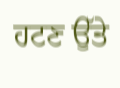ਹਟਣ ਉੱਤੇ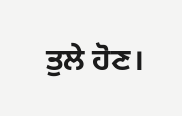ਤੁਲੇ ਹੋਣ।